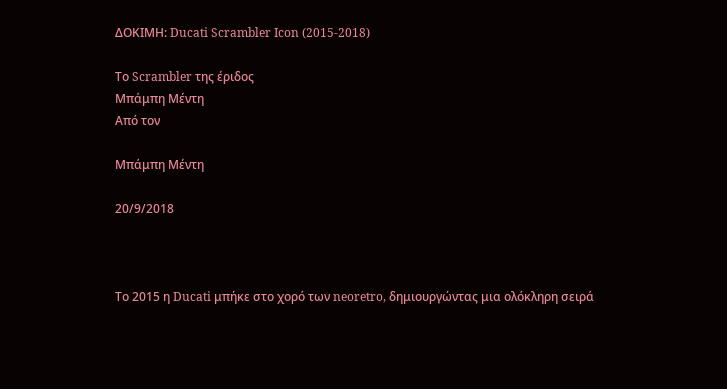ΔΟΚΙΜΗ: Ducati Scrambler Icon (2015-2018)

Το Scrambler της έριδος
Μπάμπη Μέντη
Από τον

Μπάμπη Μέντη

20/9/2018



Το 2015 η Ducati μπήκε στο χορό των neoretro, δημιουργώντας μια ολόκληρη σειρά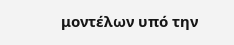μοντέλων υπό την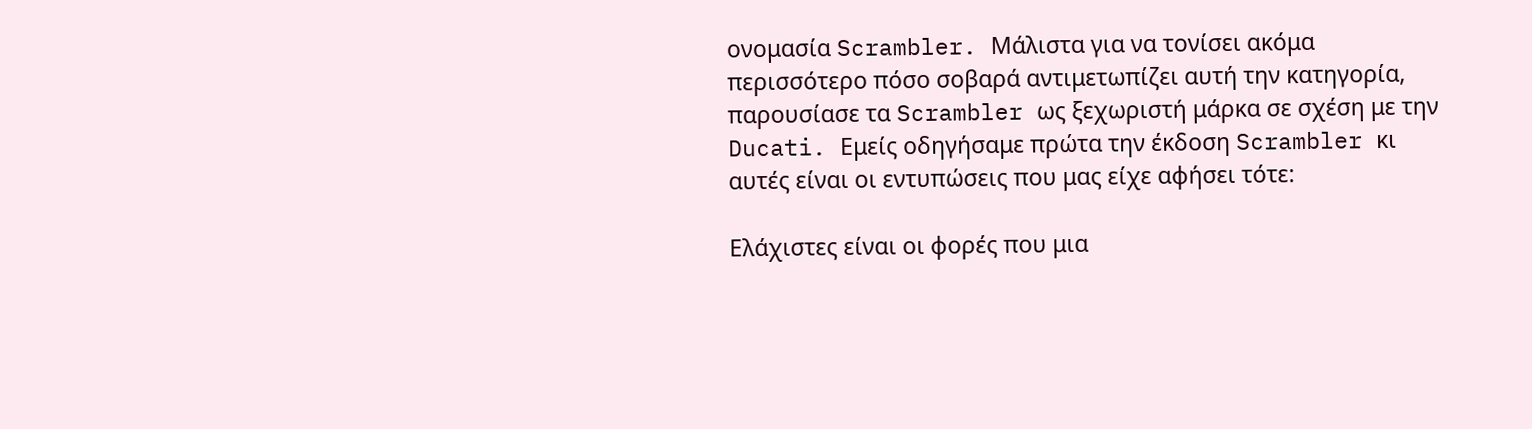ονομασία Scrambler. Μάλιστα για να τονίσει ακόμα περισσότερο πόσο σοβαρά αντιμετωπίζει αυτή την κατηγορία, παρουσίασε τα Scrambler ως ξεχωριστή μάρκα σε σχέση με την Ducati. Εμείς οδηγήσαμε πρώτα την έκδοση Scrambler κι αυτές είναι οι εντυπώσεις που μας είχε αφήσει τότε:

Ελάχιστες είναι οι φορές που μια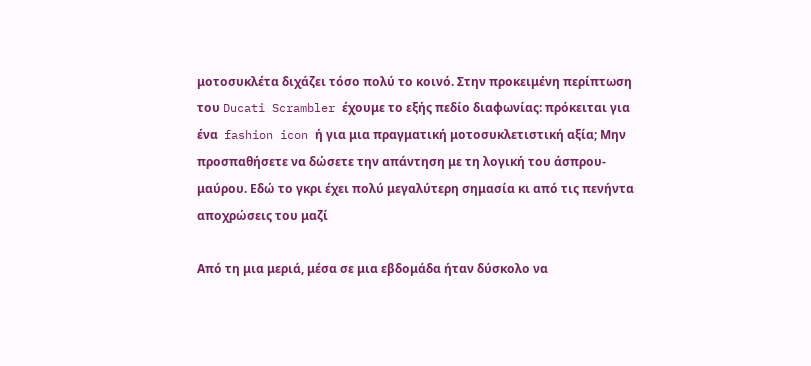μοτοσυκλέτα διχάζει τόσο πολύ το κοινό. Στην προκειμένη περίπτωση του Ducati Scrambler έχουμε το εξής πεδίο διαφωνίας: πρόκειται για ένα  fashion icon ή για μια πραγματική μοτοσυκλετιστική αξία; Μην προσπαθήσετε να δώσετε την απάντηση με τη λογική του άσπρου-μαύρου. Εδώ το γκρι έχει πολύ μεγαλύτερη σημασία κι από τις πενήντα αποχρώσεις του μαζί

Από τη μια μεριά, μέσα σε μια εβδομάδα ήταν δύσκολο να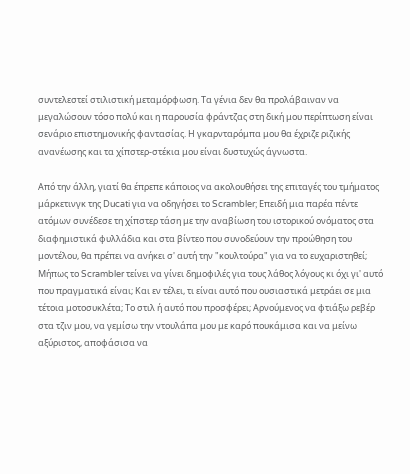συντελεστεί στιλιστική μεταμόρφωση. Τα γένια δεν θα προλάβαιναν να μεγαλώσουν τόσο πολύ και η παρουσία φράντζας στη δική μου περίπτωση είναι σενάριο επιστημονικής φαντασίας. Η γκαρνταρόμπα μου θα έχριζε ριζικής ανανέωσης και τα χίπστερ-στέκια μου είναι δυστυχώς άγνωστα.

Από την άλλη, γιατί θα έπρεπε κάποιος να ακολουθήσει της επιταγές του τμήματος μάρκετινγκ της Ducati για να οδηγήσει το Scrambler; Επειδή μια παρέα πέντε ατόμων συνέδεσε τη χίπστερ τάση με την αναβίωση του ιστορικού ονόματος στα διαφημιστικά φυλλάδια και στα βίντεο που συνοδεύουν την προώθηση του μοντέλου, θα πρέπει να ανήκει σ' αυτή την "κουλτούρα" για να το ευχαριστηθεί; Μήπως το Scrambler τείνει να γίνει δημοφιλές για τους λάθος λόγους κι όχι γι' αυτό που πραγματικά είναι; Και εν τέλει, τι είναι αυτό που ουσιαστικά μετράει σε μια τέτοια μοτοσυκλέτα; Το στιλ ή αυτό που προσφέρει; Αρνούμενος να φτιάξω ρεβέρ στα τζιν μου, να γεμίσω την ντουλάπα μου με καρό πουκάμισα και να μείνω αξύριστος, αποφάσισα να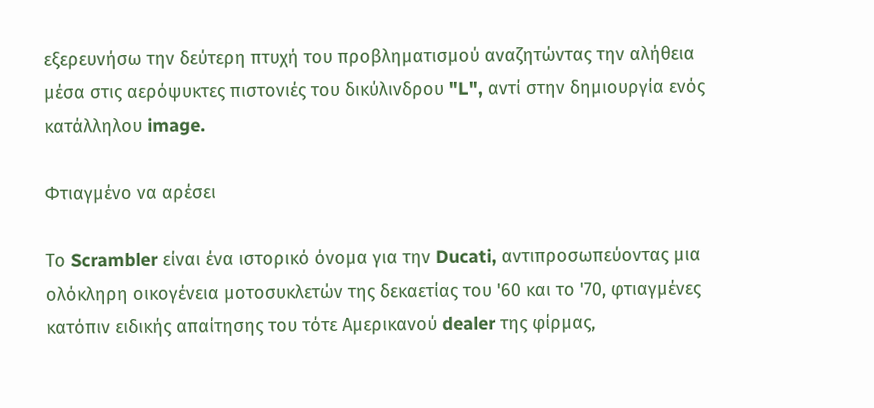εξερευνήσω την δεύτερη πτυχή του προβληματισμού αναζητώντας την αλήθεια μέσα στις αερόψυκτες πιστονιές του δικύλινδρου "L", αντί στην δημιουργία ενός κατάλληλου image.

Φτιαγμένο να αρέσει

Το Scrambler είναι ένα ιστορικό όνομα για την Ducati, αντιπροσωπεύοντας μια ολόκληρη οικογένεια μοτοσυκλετών της δεκαετίας του '60 και το '70, φτιαγμένες κατόπιν ειδικής απαίτησης του τότε Αμερικανού dealer της φίρμας,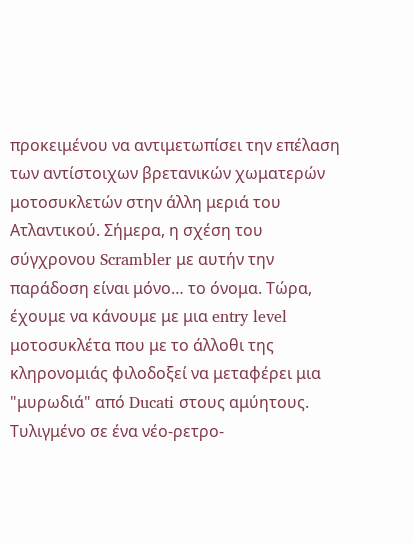προκειμένου να αντιμετωπίσει την επέλαση των αντίστοιχων βρετανικών χωματερών μοτοσυκλετών στην άλλη μεριά του Ατλαντικού. Σήμερα, η σχέση του σύγχρονου Scrambler με αυτήν την παράδοση είναι μόνο… το όνομα. Τώρα, έχουμε να κάνουμε με μια entry level μοτοσυκλέτα που με το άλλοθι της κληρονομιάς φιλοδοξεί να μεταφέρει μια "μυρωδιά" από Ducati στους αμύητους. Τυλιγμένο σε ένα νέο-ρετρο-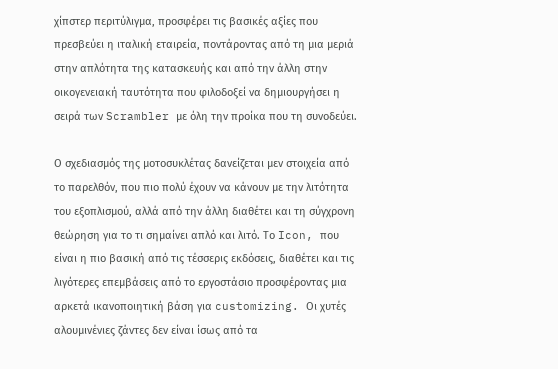χίπστερ περιτύλιγμα, προσφέρει τις βασικές αξίες που πρεσβεύει η ιταλική εταιρεία, ποντάροντας από τη μια μεριά στην απλότητα της κατασκευής και από την άλλη στην οικογενειακή ταυτότητα που φιλοδοξεί να δημιουργήσει η σειρά των Scrambler με όλη την προίκα που τη συνοδεύει.

Ο σχεδιασμός της μοτοσυκλέτας δανείζεται μεν στοιχεία από το παρελθόν, που πιο πολύ έχουν να κάνουν με την λιτότητα του εξοπλισμού, αλλά από την άλλη διαθέτει και τη σύγχρονη θεώρηση για το τι σημαίνει απλό και λιτό. Το Icon, που είναι η πιο βασική από τις τέσσερις εκδόσεις, διαθέτει και τις λιγότερες επεμβάσεις από το εργοστάσιο προσφέροντας μια αρκετά ικανοποιητική βάση για customizing. Οι χυτές αλουμινένιες ζάντες δεν είναι ίσως από τα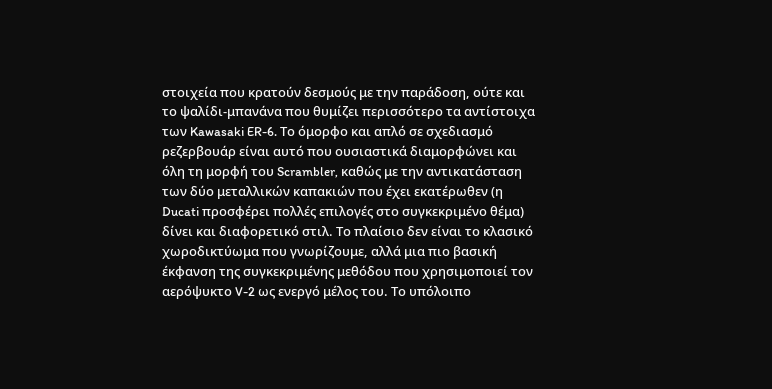στοιχεία που κρατούν δεσμούς με την παράδοση, ούτε και το ψαλίδι-μπανάνα που θυμίζει περισσότερο τα αντίστοιχα των Kawasaki ER-6. Το όμορφο και απλό σε σχεδιασμό ρεζερβουάρ είναι αυτό που ουσιαστικά διαμορφώνει και όλη τη μορφή του Scrambler, καθώς με την αντικατάσταση των δύο μεταλλικών καπακιών που έχει εκατέρωθεν (η Ducati προσφέρει πολλές επιλογές στο συγκεκριμένο θέμα) δίνει και διαφορετικό στιλ. Το πλαίσιο δεν είναι το κλασικό χωροδικτύωμα που γνωρίζουμε, αλλά μια πιο βασική έκφανση της συγκεκριμένης μεθόδου που χρησιμοποιεί τον αερόψυκτο V-2 ως ενεργό μέλος του. Το υπόλοιπο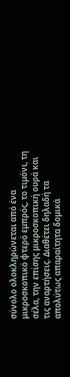σύνολο ολοκληρώνεται από ένα μικροσκοπικό φτερό εμπρός, το τιμόνι, τη σέλα, την επίσης μικροσκοπική ουρά και τις αναρτήσεις. Διαθέτει δηλαδή τα απολύτως απαραίτητα δομικά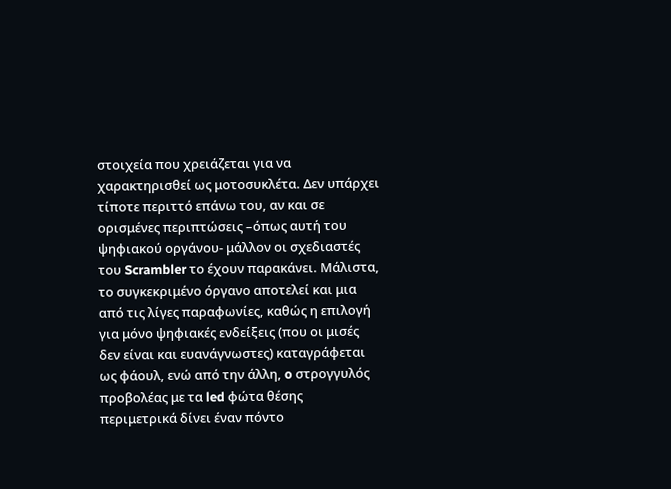στοιχεία που χρειάζεται για να χαρακτηρισθεί ως μοτοσυκλέτα. Δεν υπάρχει τίποτε περιττό επάνω του, αν και σε ορισμένες περιπτώσεις –όπως αυτή του ψηφιακού οργάνου- μάλλον οι σχεδιαστές του Scrambler το έχουν παρακάνει. Μάλιστα, το συγκεκριμένο όργανο αποτελεί και μια από τις λίγες παραφωνίες, καθώς η επιλογή για μόνο ψηφιακές ενδείξεις (που οι μισές δεν είναι και ευανάγνωστες) καταγράφεται ως φάουλ, ενώ από την άλλη, o στρογγυλός προβολέας με τα led φώτα θέσης περιμετρικά δίνει έναν πόντο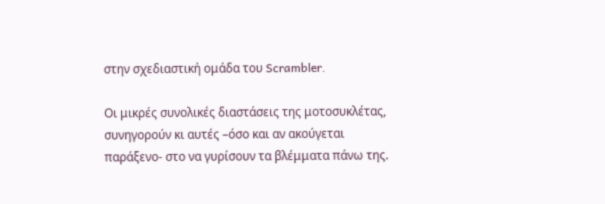στην σχεδιαστική ομάδα του Scrambler.

Οι μικρές συνολικές διαστάσεις της μοτοσυκλέτας, συνηγορούν κι αυτές –όσο και αν ακούγεται παράξενο- στο να γυρίσουν τα βλέμματα πάνω της.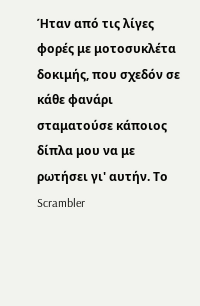Ήταν από τις λίγες φορές με μοτοσυκλέτα δοκιμής, που σχεδόν σε κάθε φανάρι σταματούσε κάποιος δίπλα μου να με ρωτήσει γι' αυτήν. Το Scrambler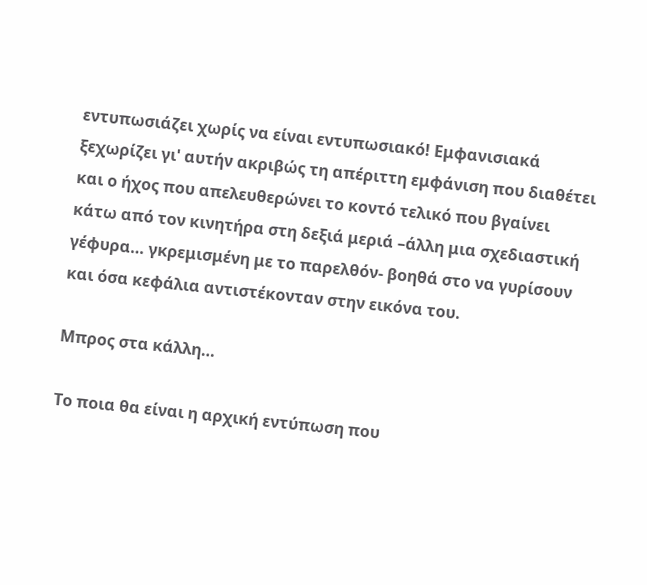εντυπωσιάζει χωρίς να είναι εντυπωσιακό! Εμφανισιακά ξεχωρίζει γι' αυτήν ακριβώς τη απέριττη εμφάνιση που διαθέτει και ο ήχος που απελευθερώνει το κοντό τελικό που βγαίνει κάτω από τον κινητήρα στη δεξιά μεριά –άλλη μια σχεδιαστική γέφυρα… γκρεμισμένη με το παρελθόν- βοηθά στο να γυρίσουν και όσα κεφάλια αντιστέκονταν στην εικόνα του.

Μπρος στα κάλλη…

Το ποια θα είναι η αρχική εντύπωση που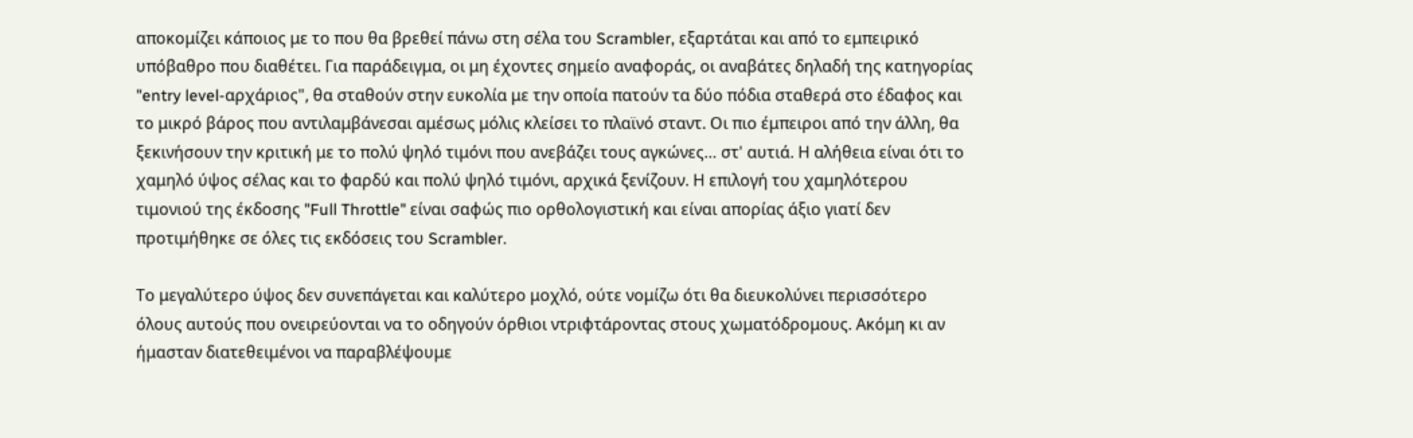αποκομίζει κάποιος με το που θα βρεθεί πάνω στη σέλα του Scrambler, εξαρτάται και από το εμπειρικό υπόβαθρο που διαθέτει. Για παράδειγμα, οι μη έχοντες σημείο αναφοράς, οι αναβάτες δηλαδή της κατηγορίας "entry level-αρχάριος", θα σταθούν στην ευκολία με την οποία πατούν τα δύο πόδια σταθερά στο έδαφος και το μικρό βάρος που αντιλαμβάνεσαι αμέσως μόλις κλείσει το πλαϊνό σταντ. Οι πιο έμπειροι από την άλλη, θα ξεκινήσουν την κριτική με το πολύ ψηλό τιμόνι που ανεβάζει τους αγκώνες… στ' αυτιά. Η αλήθεια είναι ότι το χαμηλό ύψος σέλας και το φαρδύ και πολύ ψηλό τιμόνι, αρχικά ξενίζουν. Η επιλογή του χαμηλότερου τιμονιού της έκδοσης "Full Throttle" είναι σαφώς πιο ορθολογιστική και είναι απορίας άξιο γιατί δεν προτιμήθηκε σε όλες τις εκδόσεις του Scrambler.

Το μεγαλύτερο ύψος δεν συνεπάγεται και καλύτερο μοχλό, ούτε νομίζω ότι θα διευκολύνει περισσότερο όλους αυτούς που ονειρεύονται να το οδηγούν όρθιοι ντριφτάροντας στους χωματόδρομους. Ακόμη κι αν ήμασταν διατεθειμένοι να παραβλέψουμε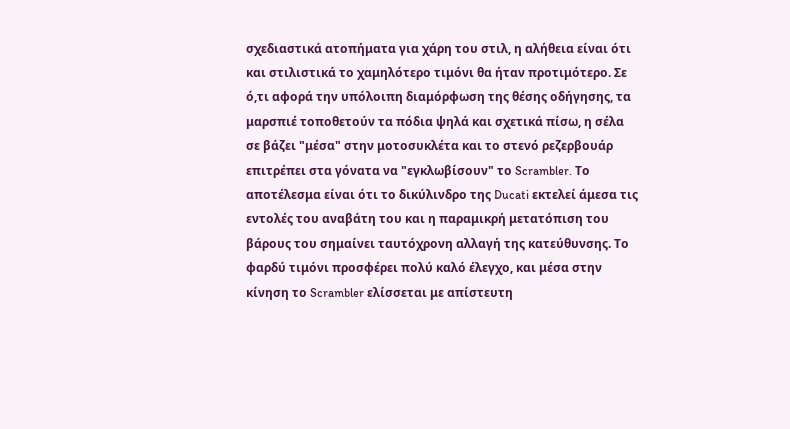σχεδιαστικά ατοπήματα για χάρη του στιλ, η αλήθεια είναι ότι και στιλιστικά το χαμηλότερο τιμόνι θα ήταν προτιμότερο. Σε ό,τι αφορά την υπόλοιπη διαμόρφωση της θέσης οδήγησης, τα μαρσπιέ τοποθετούν τα πόδια ψηλά και σχετικά πίσω, η σέλα σε βάζει "μέσα" στην μοτοσυκλέτα και το στενό ρεζερβουάρ επιτρέπει στα γόνατα να "εγκλωβίσουν" το Scrambler. Το αποτέλεσμα είναι ότι το δικύλινδρο της Ducati εκτελεί άμεσα τις εντολές του αναβάτη του και η παραμικρή μετατόπιση του βάρους του σημαίνει ταυτόχρονη αλλαγή της κατεύθυνσης. Το φαρδύ τιμόνι προσφέρει πολύ καλό έλεγχο, και μέσα στην κίνηση το Scrambler ελίσσεται με απίστευτη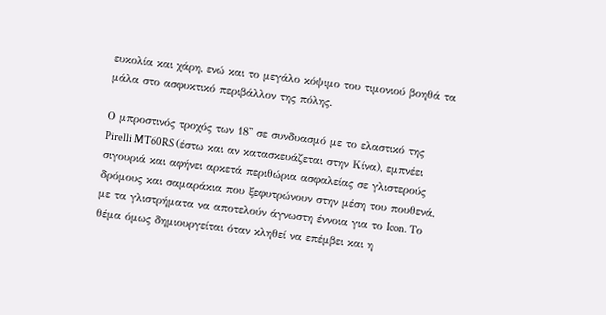ευκολία και χάρη, ενώ και το μεγάλο κόψιμο του τιμονιού βοηθά τα μάλα στο ασφυκτικό περιβάλλον της πόλης.

Ο μπροστινός τροχός των 18'' σε συνδυασμό με το ελαστικό της Pirelli MT60RS (έστω και αν κατασκευάζεται στην Κίνα), εμπνέει σιγουριά και αφήνει αρκετά περιθώρια ασφαλείας σε γλιστερούς δρόμους και σαμαράκια που ξεφυτρώνουν στην μέση του πουθενά, με τα γλιστρήματα να αποτελούν άγνωστη έννοια για το Icon. Το θέμα όμως δημιουργείται όταν κληθεί να επέμβει και η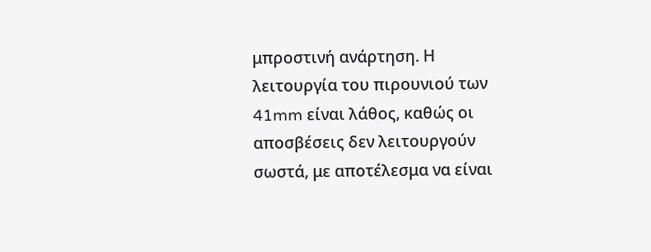μπροστινή ανάρτηση. Η λειτουργία του πιρουνιού των 41mm είναι λάθος, καθώς οι αποσβέσεις δεν λειτουργούν σωστά, με αποτέλεσμα να είναι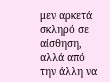μεν αρκετά σκληρό σε αίσθηση, αλλά από την άλλη να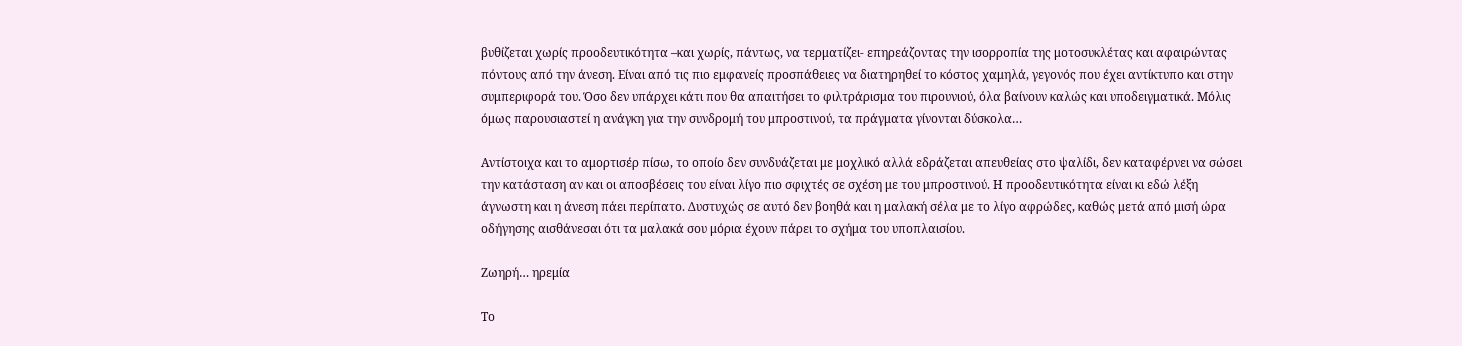βυθίζεται χωρίς προοδευτικότητα –και χωρίς, πάντως, να τερματίζει- επηρεάζοντας την ισορροπία της μοτοσυκλέτας και αφαιρώντας πόντους από την άνεση. Είναι από τις πιο εμφανείς προσπάθειες να διατηρηθεί το κόστος χαμηλά, γεγονός που έχει αντίκτυπο και στην συμπεριφορά του. Όσο δεν υπάρχει κάτι που θα απαιτήσει το φιλτράρισμα του πιρουνιού, όλα βαίνουν καλώς και υποδειγματικά. Μόλις όμως παρουσιαστεί η ανάγκη για την συνδρομή του μπροστινού, τα πράγματα γίνονται δύσκολα…

Αντίστοιχα και το αμορτισέρ πίσω, το οποίο δεν συνδυάζεται με μοχλικό αλλά εδράζεται απευθείας στο ψαλίδι, δεν καταφέρνει να σώσει την κατάσταση αν και οι αποσβέσεις του είναι λίγο πιο σφιχτές σε σχέση με του μπροστινού. Η προοδευτικότητα είναι κι εδώ λέξη άγνωστη και η άνεση πάει περίπατο. Δυστυχώς σε αυτό δεν βοηθά και η μαλακή σέλα με το λίγο αφρώδες, καθώς μετά από μισή ώρα οδήγησης αισθάνεσαι ότι τα μαλακά σου μόρια έχουν πάρει το σχήμα του υποπλαισίου.

Ζωηρή… ηρεμία

Το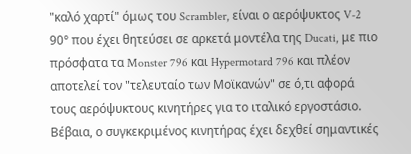"καλό χαρτί" όμως του Scrambler, είναι ο αερόψυκτος V-2 90° που έχει θητεύσει σε αρκετά μοντέλα της Ducati, με πιο πρόσφατα τα Monster 796 και Hypermotard 796 και πλέον αποτελεί τον "τελευταίο των Μοϊκανών" σε ό,τι αφορά τους αερόψυκτους κινητήρες για το ιταλικό εργοστάσιο. Βέβαια, ο συγκεκριμένος κινητήρας έχει δεχθεί σημαντικές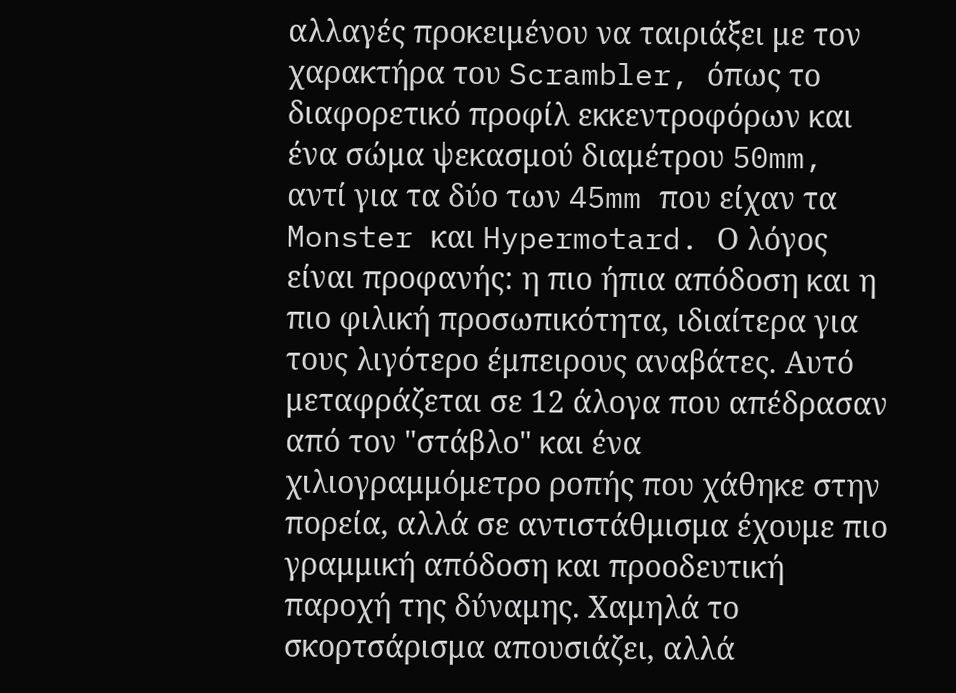αλλαγές προκειμένου να ταιριάξει με τον χαρακτήρα του Scrambler, όπως το διαφορετικό προφίλ εκκεντροφόρων και ένα σώμα ψεκασμού διαμέτρου 50mm, αντί για τα δύο των 45mm που είχαν τα Monster και Hypermotard. Ο λόγος είναι προφανής: η πιο ήπια απόδοση και η πιο φιλική προσωπικότητα, ιδιαίτερα για τους λιγότερο έμπειρους αναβάτες. Αυτό μεταφράζεται σε 12 άλογα που απέδρασαν από τον "στάβλο" και ένα χιλιογραμμόμετρο ροπής που χάθηκε στην πορεία, αλλά σε αντιστάθμισμα έχουμε πιο γραμμική απόδοση και προοδευτική παροχή της δύναμης. Χαμηλά το σκορτσάρισμα απουσιάζει, αλλά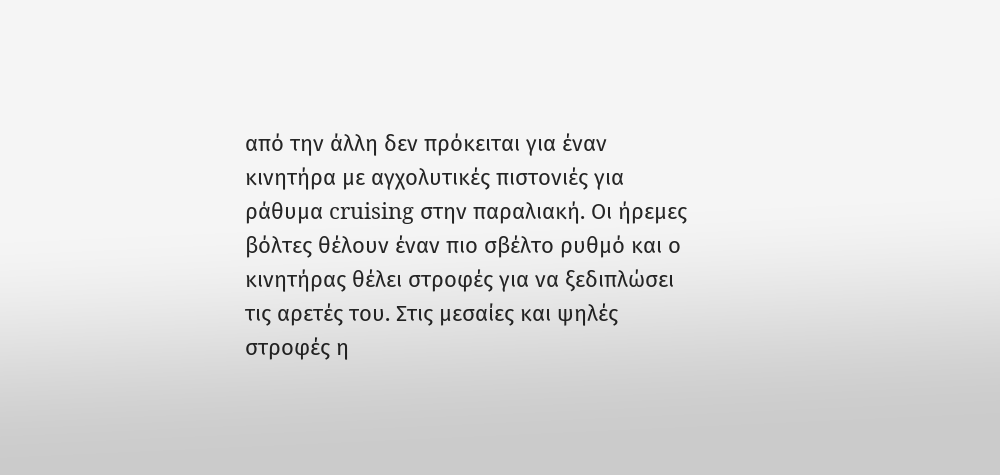από την άλλη δεν πρόκειται για έναν κινητήρα με αγχολυτικές πιστονιές για ράθυμα cruising στην παραλιακή. Οι ήρεμες βόλτες θέλουν έναν πιο σβέλτο ρυθμό και ο κινητήρας θέλει στροφές για να ξεδιπλώσει τις αρετές του. Στις μεσαίες και ψηλές στροφές η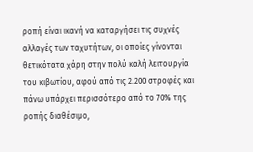ροπή είναι ικανή να καταργήσει τις συχνές αλλαγές των ταχυτήτων, οι οποίες γίνονται θετικότατα χάρη στην πολύ καλή λειτουργία του κιβωτίου, αφού από τις 2.200 στροφές και πάνω υπάρχει περισσότερο από το 70% της ροπής διαθέσιμο,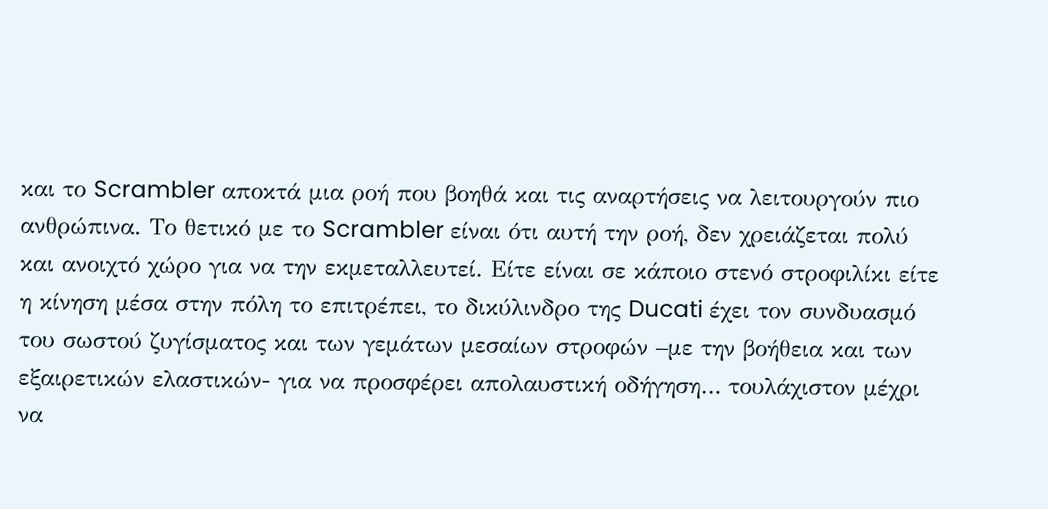και το Scrambler αποκτά μια ροή που βοηθά και τις αναρτήσεις να λειτουργούν πιο ανθρώπινα. Το θετικό με το Scrambler είναι ότι αυτή την ροή, δεν χρειάζεται πολύ και ανοιχτό χώρο για να την εκμεταλλευτεί. Είτε είναι σε κάποιο στενό στροφιλίκι είτε η κίνηση μέσα στην πόλη το επιτρέπει, το δικύλινδρο της Ducati έχει τον συνδυασμό του σωστού ζυγίσματος και των γεμάτων μεσαίων στροφών –με την βοήθεια και των εξαιρετικών ελαστικών- για να προσφέρει απολαυστική οδήγηση… τουλάχιστον μέχρι να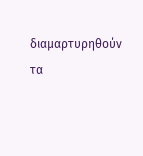διαμαρτυρηθούν τα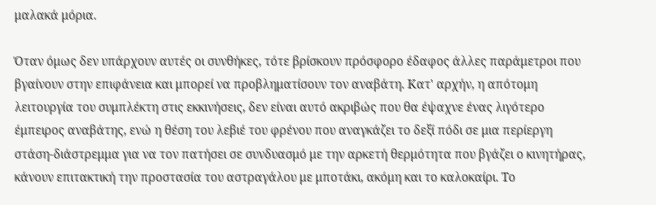μαλακά μόρια.

Όταν όμως δεν υπάρχουν αυτές οι συνθήκες, τότε βρίσκουν πρόσφορο έδαφος άλλες παράμετροι που βγαίνουν στην επιφάνεια και μπορεί να προβληματίσουν τον αναβάτη. Κατ' αρχήν, η απότομη λειτουργία του συμπλέκτη στις εκκινήσεις, δεν είναι αυτό ακριβώς που θα έψαχνε ένας λιγότερο έμπειρος αναβάτης, ενώ η θέση του λεβιέ του φρένου που αναγκάζει το δεξί πόδι σε μια περίεργη στάση-διάστρεμμα για να τον πατήσει σε συνδυασμό με την αρκετή θερμότητα που βγάζει ο κινητήρας, κάνουν επιτακτική την προστασία του αστραγάλου με μποτάκι, ακόμη και το καλοκαίρι. Το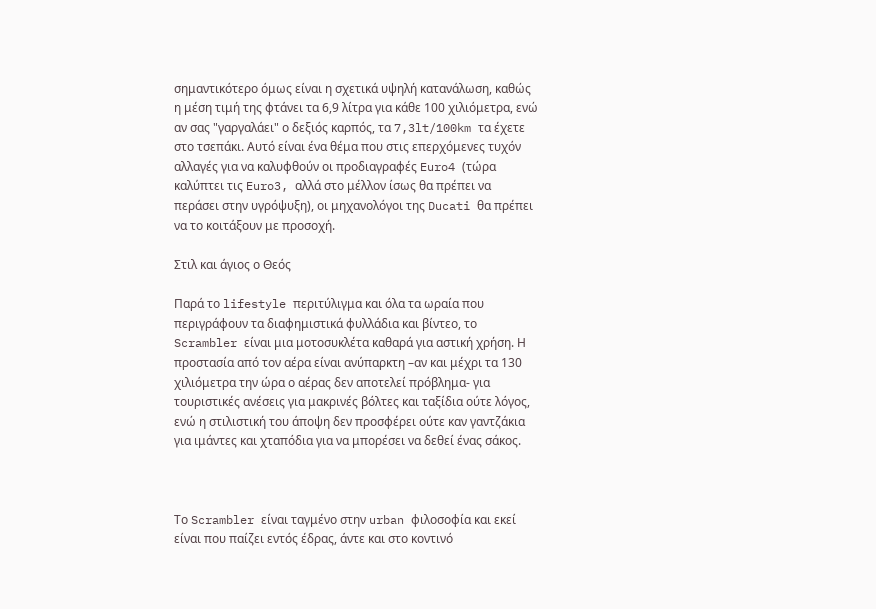σημαντικότερο όμως είναι η σχετικά υψηλή κατανάλωση, καθώς η μέση τιμή της φτάνει τα 6,9 λίτρα για κάθε 100 χιλιόμετρα, ενώ αν σας "γαργαλάει" ο δεξιός καρπός, τα 7,3lt/100km τα έχετε στο τσεπάκι. Αυτό είναι ένα θέμα που στις επερχόμενες τυχόν αλλαγές για να καλυφθούν οι προδιαγραφές Euro4 (τώρα καλύπτει τις Euro3, αλλά στο μέλλον ίσως θα πρέπει να περάσει στην υγρόψυξη), οι μηχανολόγοι της Ducati θα πρέπει να το κοιτάξουν με προσοχή.

Στιλ και άγιος ο Θεός

Παρά το lifestyle περιτύλιγμα και όλα τα ωραία που περιγράφουν τα διαφημιστικά φυλλάδια και βίντεο, το Scrambler είναι μια μοτοσυκλέτα καθαρά για αστική χρήση. Η προστασία από τον αέρα είναι ανύπαρκτη –αν και μέχρι τα 130 χιλιόμετρα την ώρα ο αέρας δεν αποτελεί πρόβλημα- για τουριστικές ανέσεις για μακρινές βόλτες και ταξίδια ούτε λόγος, ενώ η στιλιστική του άποψη δεν προσφέρει ούτε καν γαντζάκια για ιμάντες και χταπόδια για να μπορέσει να δεθεί ένας σάκος.



Το Scrambler είναι ταγμένο στην urban φιλοσοφία και εκεί είναι που παίζει εντός έδρας, άντε και στο κοντινό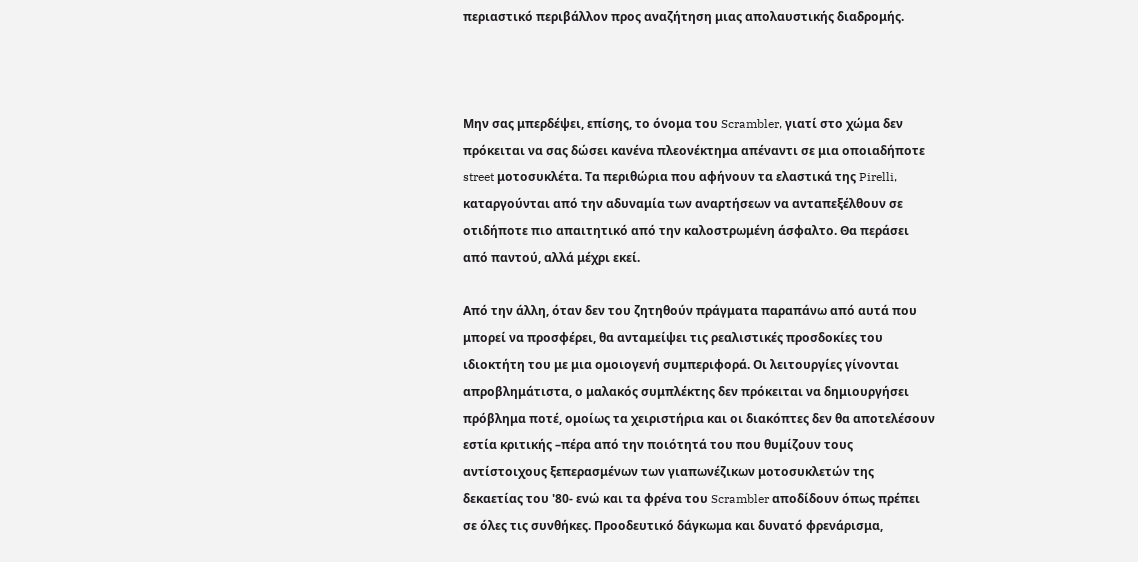περιαστικό περιβάλλον προς αναζήτηση μιας απολαυστικής διαδρομής.



Μην σας μπερδέψει, επίσης, το όνομα του Scrambler, γιατί στο χώμα δεν πρόκειται να σας δώσει κανένα πλεονέκτημα απέναντι σε μια οποιαδήποτε street μοτοσυκλέτα. Τα περιθώρια που αφήνουν τα ελαστικά της Pirelli, καταργούνται από την αδυναμία των αναρτήσεων να ανταπεξέλθουν σε οτιδήποτε πιο απαιτητικό από την καλοστρωμένη άσφαλτο. Θα περάσει από παντού, αλλά μέχρι εκεί.

Από την άλλη, όταν δεν του ζητηθούν πράγματα παραπάνω από αυτά που μπορεί να προσφέρει, θα ανταμείψει τις ρεαλιστικές προσδοκίες του ιδιοκτήτη του με μια ομοιογενή συμπεριφορά. Οι λειτουργίες γίνονται απροβλημάτιστα, ο μαλακός συμπλέκτης δεν πρόκειται να δημιουργήσει πρόβλημα ποτέ, ομοίως τα χειριστήρια και οι διακόπτες δεν θα αποτελέσουν εστία κριτικής –πέρα από την ποιότητά του που θυμίζουν τους αντίστοιχους ξεπερασμένων των γιαπωνέζικων μοτοσυκλετών της δεκαετίας του '80- ενώ και τα φρένα του Scrambler αποδίδουν όπως πρέπει σε όλες τις συνθήκες. Προοδευτικό δάγκωμα και δυνατό φρενάρισμα,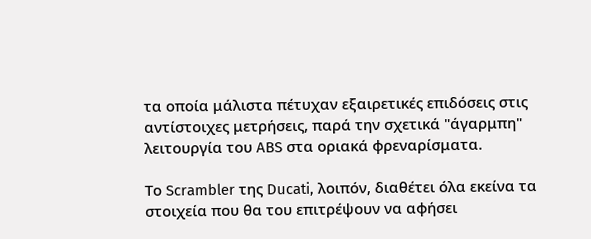τα οποία μάλιστα πέτυχαν εξαιρετικές επιδόσεις στις αντίστοιχες μετρήσεις, παρά την σχετικά "άγαρμπη" λειτουργία του ABS στα οριακά φρεναρίσματα.

Το Scrambler της Ducati, λοιπόν, διαθέτει όλα εκείνα τα στοιχεία που θα του επιτρέψουν να αφήσει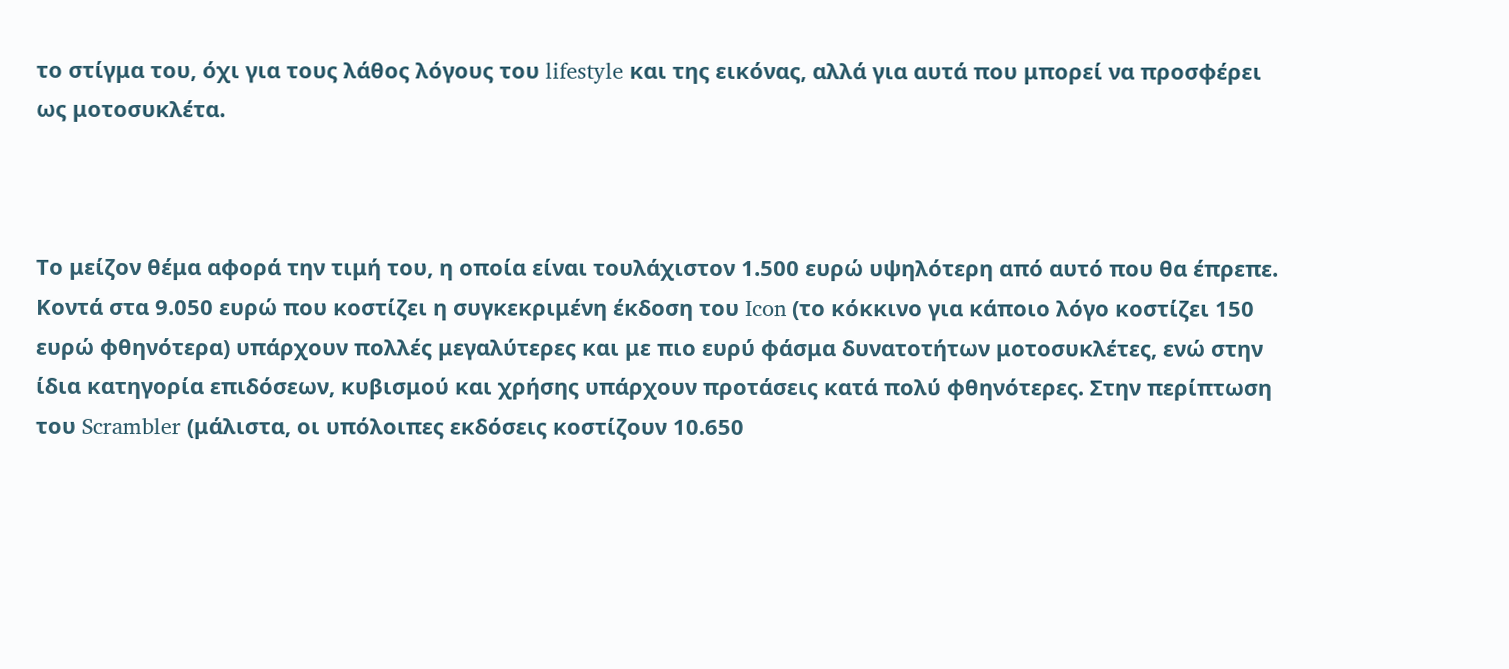το στίγμα του, όχι για τους λάθος λόγους του lifestyle και της εικόνας, αλλά για αυτά που μπορεί να προσφέρει ως μοτοσυκλέτα.



Το μείζον θέμα αφορά την τιμή του, η οποία είναι τουλάχιστον 1.500 ευρώ υψηλότερη από αυτό που θα έπρεπε. Κοντά στα 9.050 ευρώ που κοστίζει η συγκεκριμένη έκδοση του Icon (το κόκκινο για κάποιο λόγο κοστίζει 150 ευρώ φθηνότερα) υπάρχουν πολλές μεγαλύτερες και με πιο ευρύ φάσμα δυνατοτήτων μοτοσυκλέτες, ενώ στην ίδια κατηγορία επιδόσεων, κυβισμού και χρήσης υπάρχουν προτάσεις κατά πολύ φθηνότερες. Στην περίπτωση του Scrambler (μάλιστα, οι υπόλοιπες εκδόσεις κοστίζουν 10.650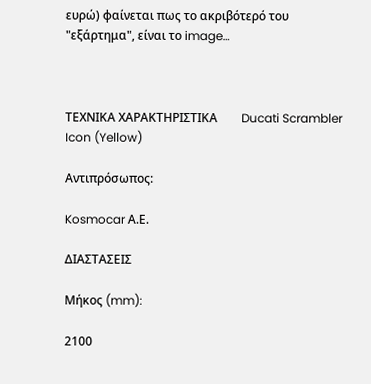ευρώ) φαίνεται πως το ακριβότερό του "εξάρτημα", είναι το image…



ΤΕΧΝΙΚΑ ΧΑΡΑΚΤΗΡΙΣΤΙΚΑ        Ducati Scrambler Icon (Yellow)

Αντιπρόσωπος:

Kosmocar Α.Ε.

ΔΙΑΣΤΑΣΕΙΣ

Μήκος (mm):

2100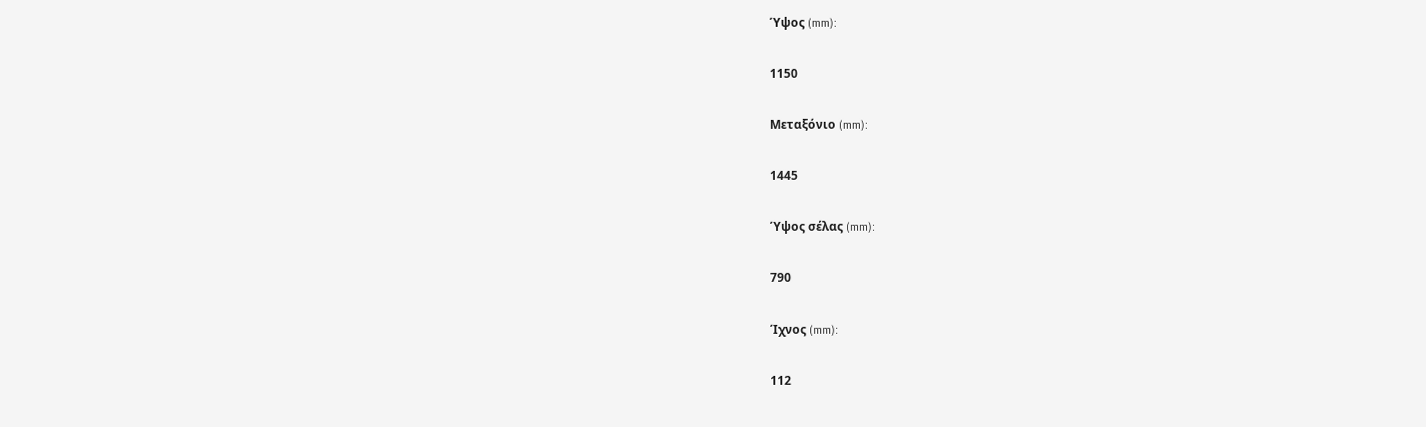Ύψος (mm):

1150

Μεταξόνιο (mm):

1445

Ύψος σέλας (mm):

790

Ίχνος (mm):

112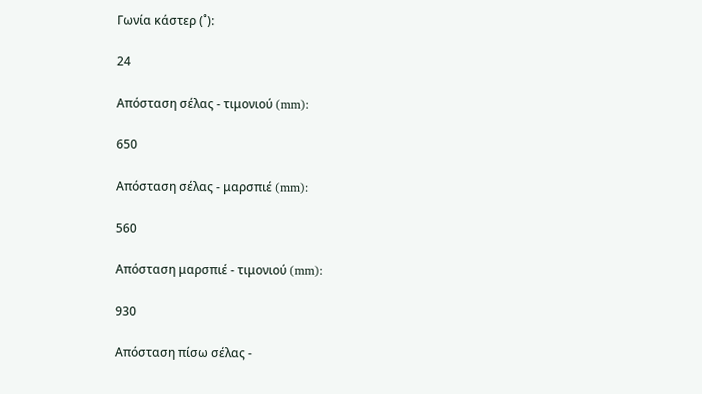Γωνία κάστερ (˚):

24

Απόσταση σέλας - τιμονιού (mm):

650

Απόσταση σέλας - μαρσπιέ (mm):

560

Απόσταση μαρσπιέ - τιμονιού (mm):

930

Απόσταση πίσω σέλας -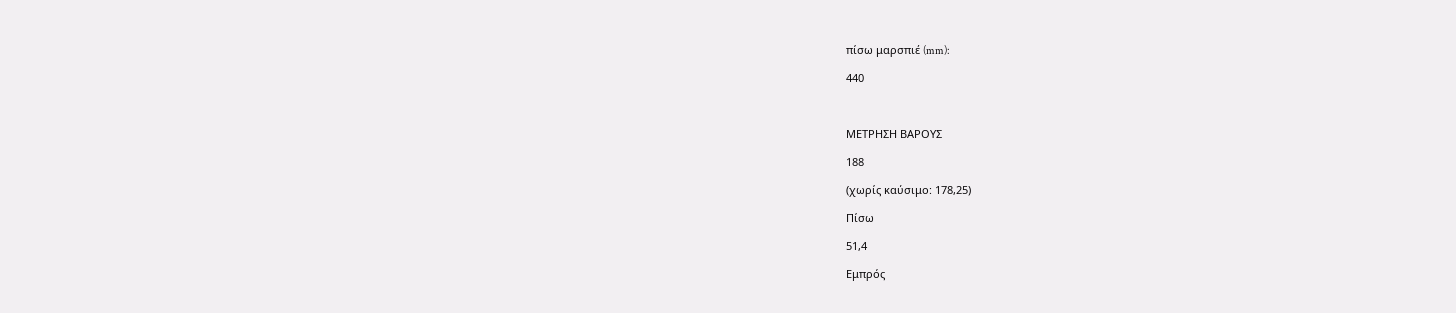πίσω μαρσπιέ (mm):

440



ΜΕΤΡΗΣΗ ΒΑΡΟΥΣ

188

(χωρίς καύσιμο: 178,25)

Πίσω

51,4

Εμπρός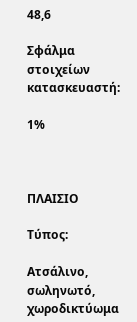48,6

Σφάλμα στοιχείων κατασκευαστή:

1%



ΠΛΑΙΣΙΟ

Τύπος:

Ατσάλινο, σωληνωτό, χωροδικτύωμα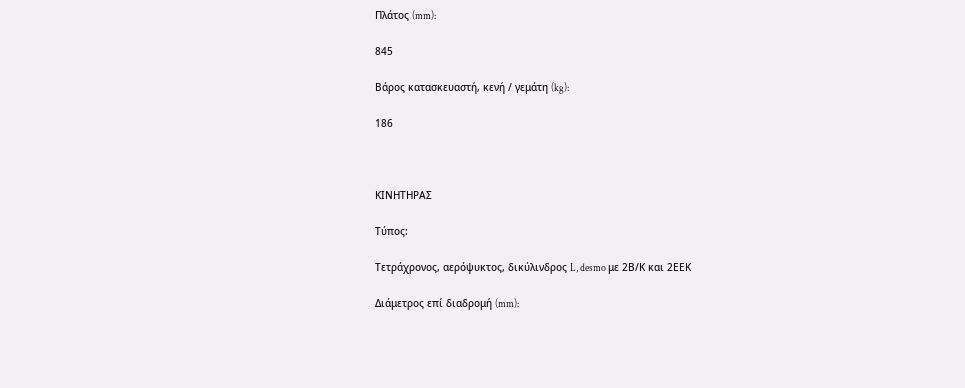Πλάτος (mm):

845

Βάρος κατασκευαστή, κενή / γεμάτη (kg):

186



ΚΙΝΗΤΗΡΑΣ

Τύπος:

Τετράχρονος, αερόψυκτος, δικύλινδρος L, desmo με 2Β/Κ και 2ΕΕΚ

Διάμετρος επί διαδρομή (mm):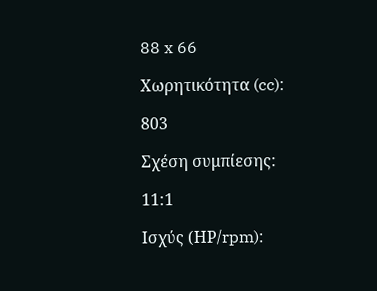88 x 66

Χωρητικότητα (cc):

803

Σχέση συμπίεσης:

11:1

Ισχύς (ΗΡ/rpm):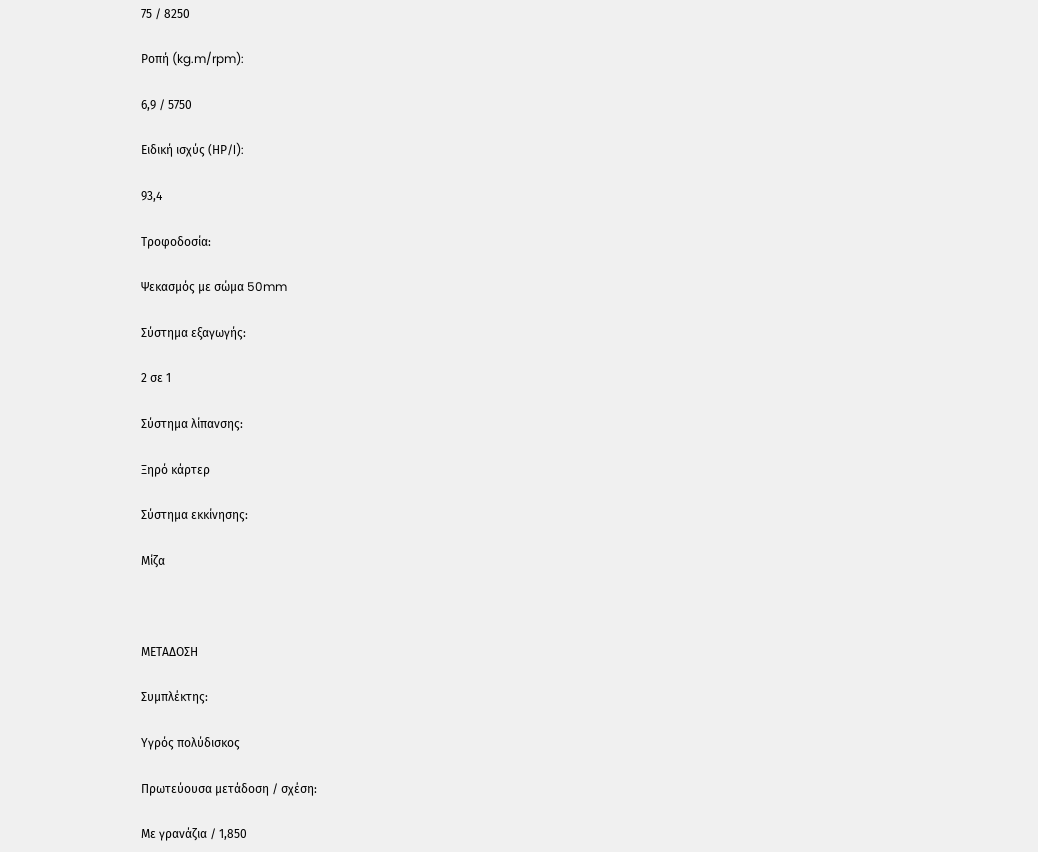75 / 8250

Ροπή (kg.m/rpm):

6,9 / 5750

Ειδική ισχύς (ΗΡ/l):

93,4

Τροφοδοσία:

Ψεκασμός με σώμα 50mm

Σύστημα εξαγωγής:

2 σε 1

Σύστημα λίπανσης:

Ξηρό κάρτερ

Σύστημα εκκίνησης:

Μίζα



ΜΕΤΑΔΟΣΗ

Συμπλέκτης:

Υγρός πολύδισκος

Πρωτεύουσα μετάδοση / σχέση:

Με γρανάζια / 1,850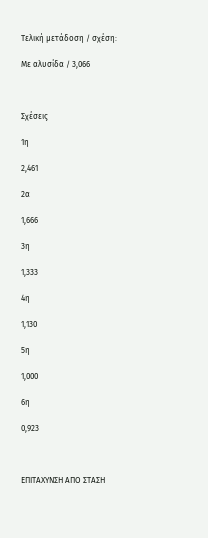Τελική μετάδοση / σχέση:

Με αλυσίδα / 3,066



Σχέσεις

1η

2,461

2α

1,666

3η

1,333

4η

1,130

5η

1,000

6η

0,923



ΕΠΙΤΑΧΥΝΣΗ ΑΠΟ ΣΤΑΣΗ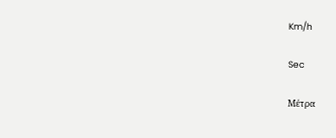Km/h

Sec

Μέτρα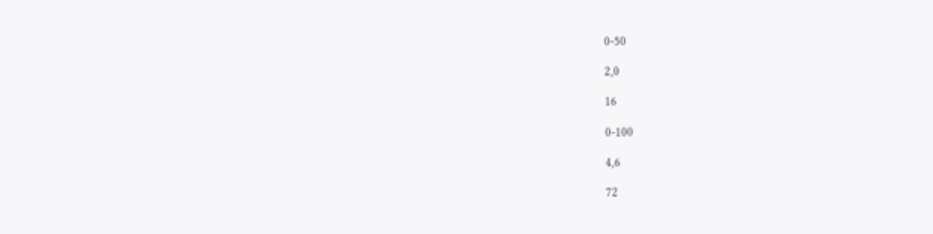0-50

2,0

16

0-100

4,6

72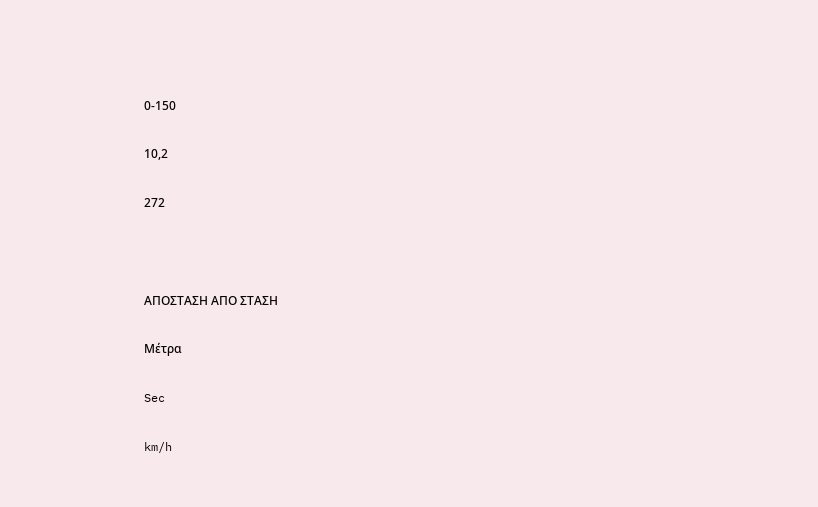0-150

10,2

272



ΑΠΟΣΤΑΣΗ ΑΠΟ ΣΤΑΣΗ

Μέτρα

Sec

km/h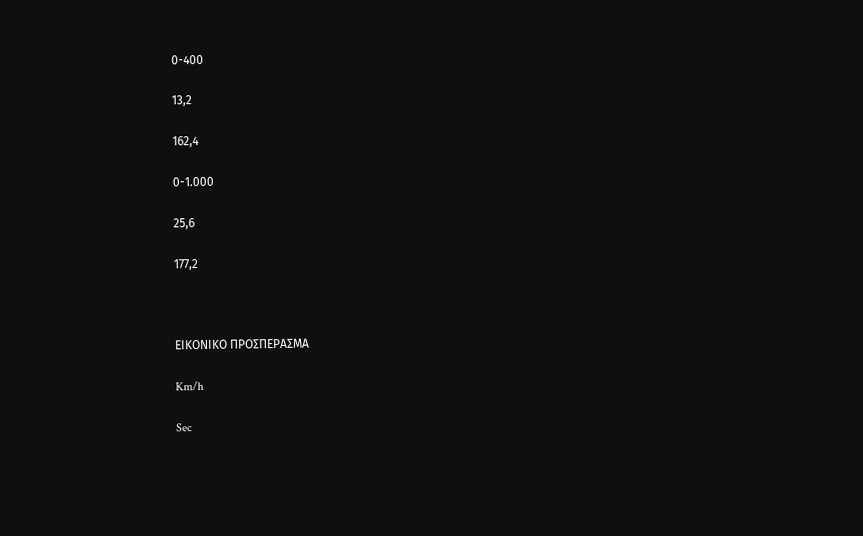0-400

13,2

162,4

0-1.000

25,6

177,2



ΕΙΚΟΝΙΚΟ ΠΡΟΣΠΕΡΑΣΜΑ

Km/h

Sec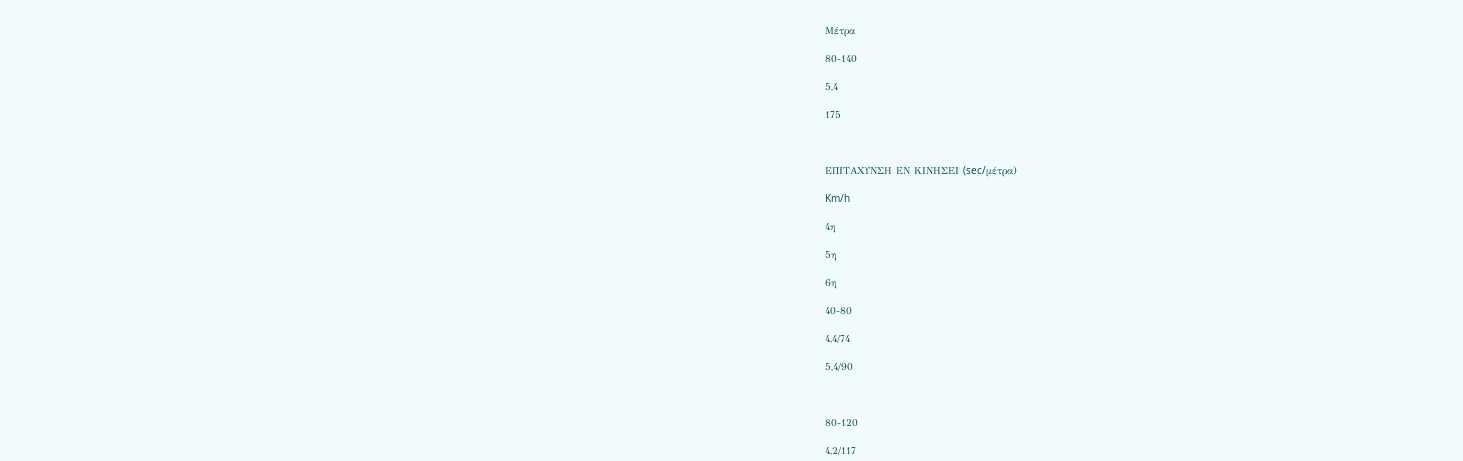Μέτρα

80-140

5,4

175



ΕΠΙΤΑΧΥΝΣΗ ΕΝ ΚΙΝΗΣΕΙ (sec/μέτρα)

Km/h

4η

5η

6η

40-80

4,4/74

5,4/90



80-120

4,2/117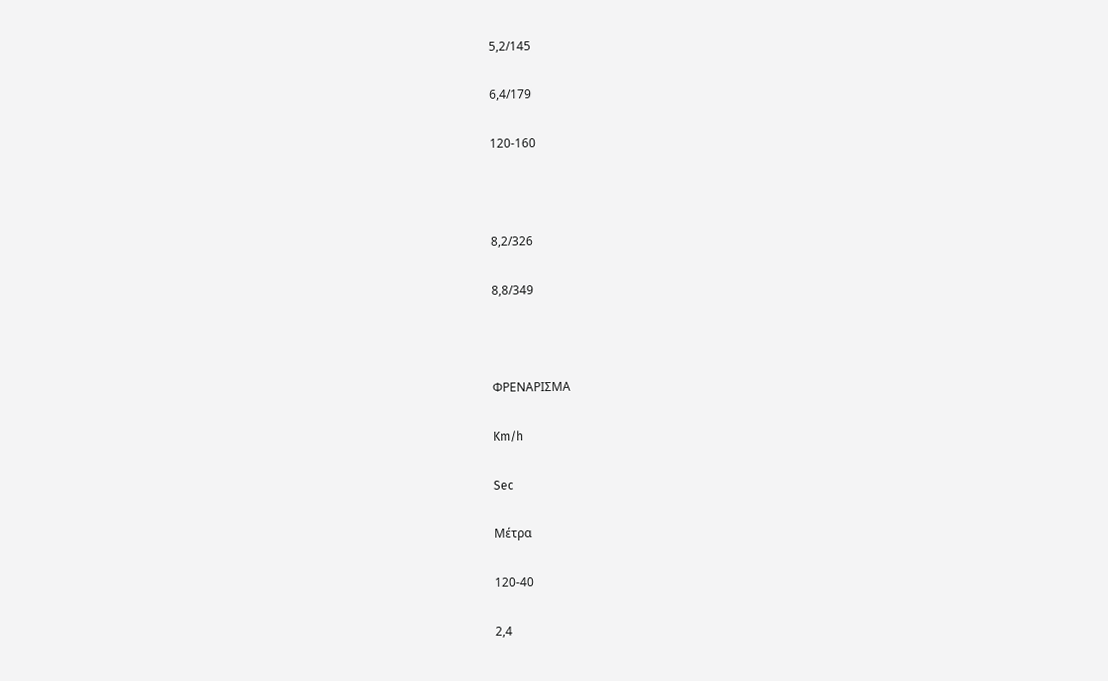5,2/145

6,4/179

120-160



8,2/326

8,8/349



ΦΡΕΝΑΡΙΣΜΑ

Km/h

Sec

Μέτρα

120-40

2,4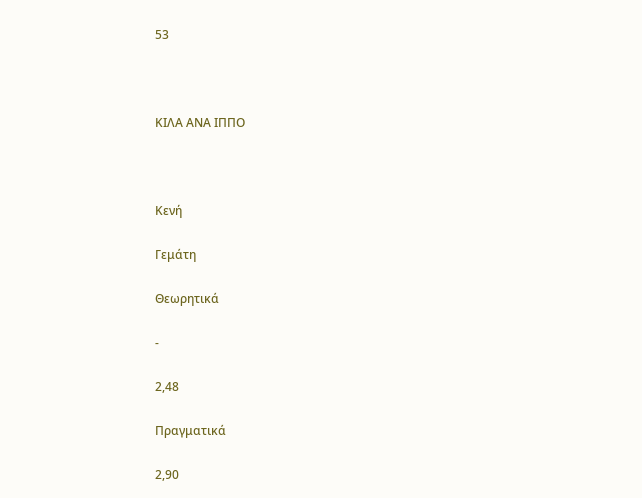53



ΚΙΛΑ ΑΝΑ ΙΠΠΟ



Κενή

Γεμάτη

Θεωρητικά

-

2,48

Πραγματικά

2,90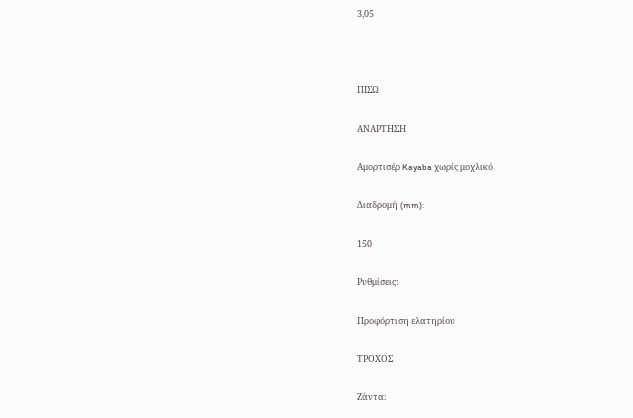3,05



ΠΙΣΩ

ΑΝΑΡΤΗΣΗ

Αμορτισέρ Kayaba χωρίς μοχλικό

Διαδρομή (mm):

150

Ρυθμίσεις:

Προφόρτιση ελατηρίου

ΤΡΟΧΟΣ

Ζάντα: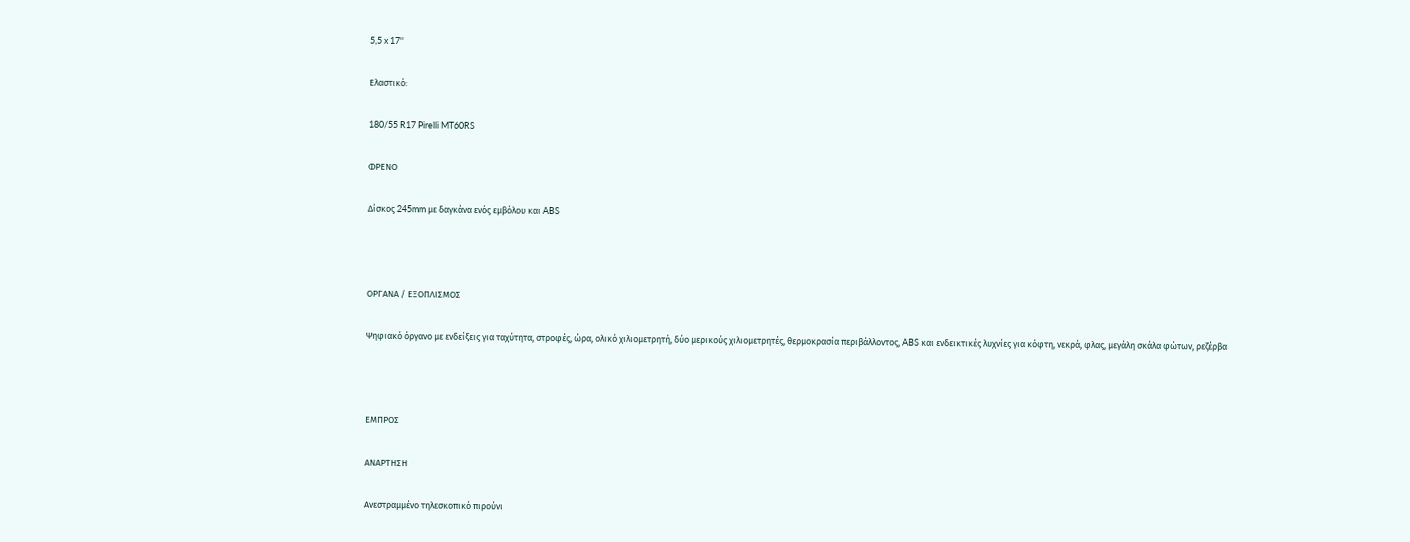5,5 x 17''

Ελαστικό:

180/55 R17 Pirelli MT60RS

ΦΡΕΝΟ

Δίσκος 245mm με δαγκάνα ενός εμβόλου και ABS



ΟΡΓΑΝΑ / ΕΞΟΠΛΙΣΜΟΣ

Ψηφιακό όργανο με ενδείξεις για ταχύτητα, στροφές, ώρα, ολικό χιλιομετρητή, δύο μερικούς χιλιομετρητές, θερμοκρασία περιβάλλοντος, ABS και ενδεικτικές λυχνίες για κόφτη, νεκρά, φλας, μεγάλη σκάλα φώτων, ρεζέρβα



ΕΜΠΡΟΣ

ΑΝΑΡΤΗΣΗ

Ανεστραμμένο τηλεσκοπικό πιρούνι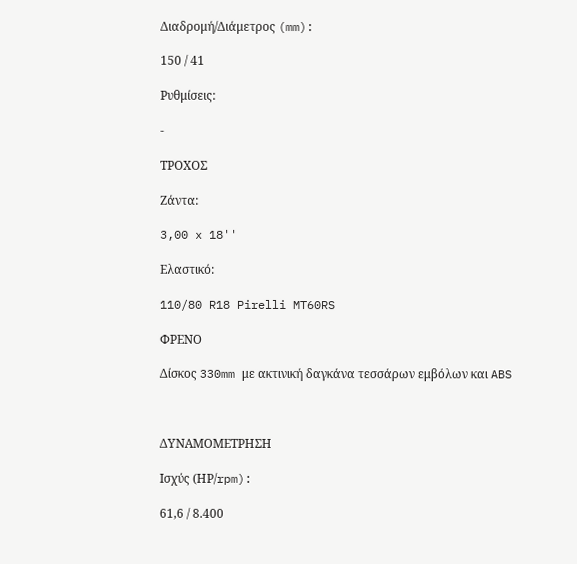Διαδρομή/Διάμετρος (mm):

150 / 41

Ρυθμίσεις:

-

ΤΡΟΧΟΣ

Ζάντα:

3,00 x 18''

Ελαστικό:

110/80 R18 Pirelli MT60RS

ΦΡΕΝΟ

Δίσκος 330mm με ακτινική δαγκάνα τεσσάρων εμβόλων και ABS



ΔΥΝΑΜΟΜΕΤΡΗΣΗ

Ισχύς (ΗΡ/rpm):

61,6 / 8.400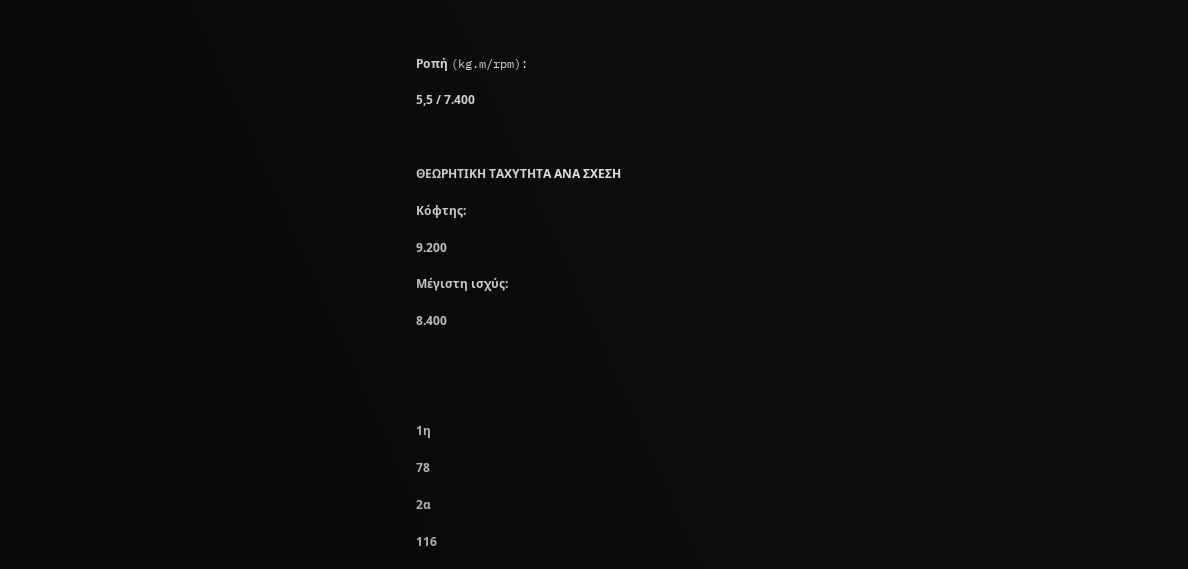Ροπή (kg.m/rpm):

5,5 / 7.400



ΘΕΩΡΗΤΙΚΗ ΤΑΧΥΤΗΤΑ ΑΝΑ ΣΧΕΣΗ

Κόφτης:

9.200

Μέγιστη ισχύς:

8.400





1η

78

2α

116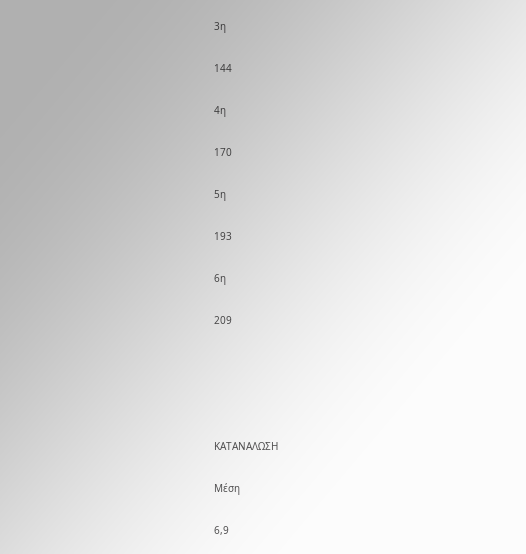3η

144

4η

170

5η

193

6η

209





ΚΑΤΑΝΑΛΩΣΗ

Μέση

6,9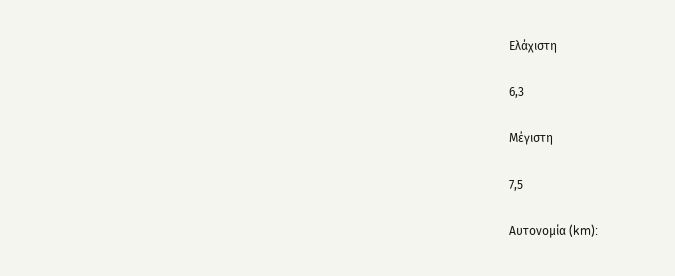Ελάχιστη

6,3

Μέγιστη

7,5

Αυτονομία (km):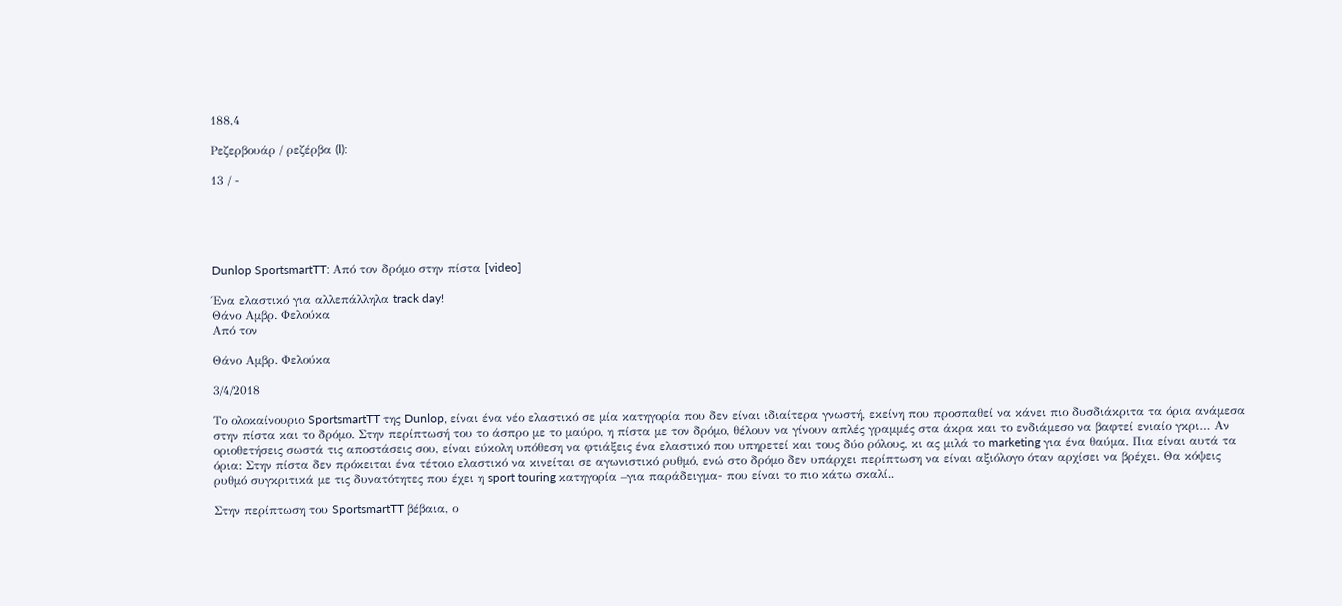188,4

Ρεζερβουάρ / ρεζέρβα (l):

13 / -





Dunlop SportsmartTT: Από τον δρόμο στην πίστα [video]

Ένα ελαστικό για αλλεπάλληλα track day!
Θάνο Αμβρ. Φελούκα
Από τον

Θάνο Αμβρ. Φελούκα

3/4/2018

Το ολοκαίνουριο SportsmartTT της Dunlop, είναι ένα νέο ελαστικό σε μία κατηγορία που δεν είναι ιδιαίτερα γνωστή, εκείνη που προσπαθεί να κάνει πιο δυσδιάκριτα τα όρια ανάμεσα στην πίστα και το δρόμο. Στην περίπτωσή του το άσπρο με το μαύρο, η πίστα με τον δρόμο, θέλουν να γίνουν απλές γραμμές στα άκρα και το ενδιάμεσο να βαφτεί ενιαίο γκρι… Αν οριοθετήσεις σωστά τις αποστάσεις σου, είναι εύκολη υπόθεση να φτιάξεις ένα ελαστικό που υπηρετεί και τους δύο ρόλους, κι ας μιλά το marketing για ένα θαύμα. Πια είναι αυτά τα όρια: Στην πίστα δεν πρόκειται ένα τέτοιο ελαστικό να κινείται σε αγωνιστικό ρυθμό, ενώ στο δρόμο δεν υπάρχει περίπτωση να είναι αξιόλογο όταν αρχίσει να βρέχει. Θα κόψεις ρυθμό συγκριτικά με τις δυνατότητες που έχει η sport touring κατηγορία –για παράδειγμα- που είναι το πιο κάτω σκαλί..

Στην περίπτωση του SportsmartTT βέβαια, ο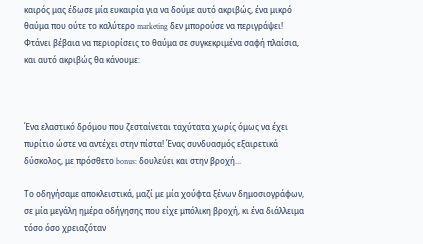καιρός μας έδωσε μία ευκαιρία για να δούμε αυτό ακριβώς, ένα μικρό θαύμα που ούτε το καλύτερο marketing δεν μπορούσε να περιγράψει! Φτάνει βέβαια να περιορίσεις το θαύμα σε συγκεκριμένα σαφή πλαίσια, και αυτό ακριβώς θα κάνουμε:



Ένα ελαστικό δρόμου που ζεσταίνεται ταχύτατα χωρίς όμως να έχει πυρίτιο ώστε να αντέχει στην πίστα! Ένας συνδυασμός εξαιρετικά δύσκολος, με πρόσθετο bonus: δουλεύει και στην βροχή...

Το οδηγήσαμε αποκλειστικά, μαζί με μία χούφτα ξένων δημοσιογράφων, σε μία μεγάλη ημέρα οδήγησης που είχε μπόλικη βροχή, κι ένα διάλλειμα τόσο όσο χρειαζόταν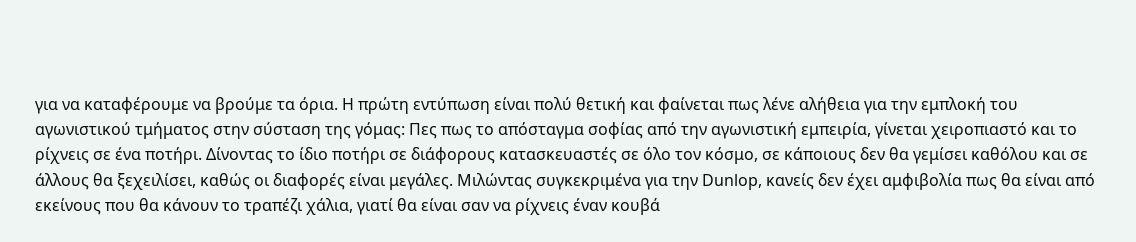για να καταφέρουμε να βρούμε τα όρια. Η πρώτη εντύπωση είναι πολύ θετική και φαίνεται πως λένε αλήθεια για την εμπλοκή του αγωνιστικού τμήματος στην σύσταση της γόμας: Πες πως το απόσταγμα σοφίας από την αγωνιστική εμπειρία, γίνεται χειροπιαστό και το ρίχνεις σε ένα ποτήρι. Δίνοντας το ίδιο ποτήρι σε διάφορους κατασκευαστές σε όλο τον κόσμο, σε κάποιους δεν θα γεμίσει καθόλου και σε άλλους θα ξεχειλίσει, καθώς οι διαφορές είναι μεγάλες. Μιλώντας συγκεκριμένα για την Dunlop, κανείς δεν έχει αμφιβολία πως θα είναι από εκείνους που θα κάνουν το τραπέζι χάλια, γιατί θα είναι σαν να ρίχνεις έναν κουβά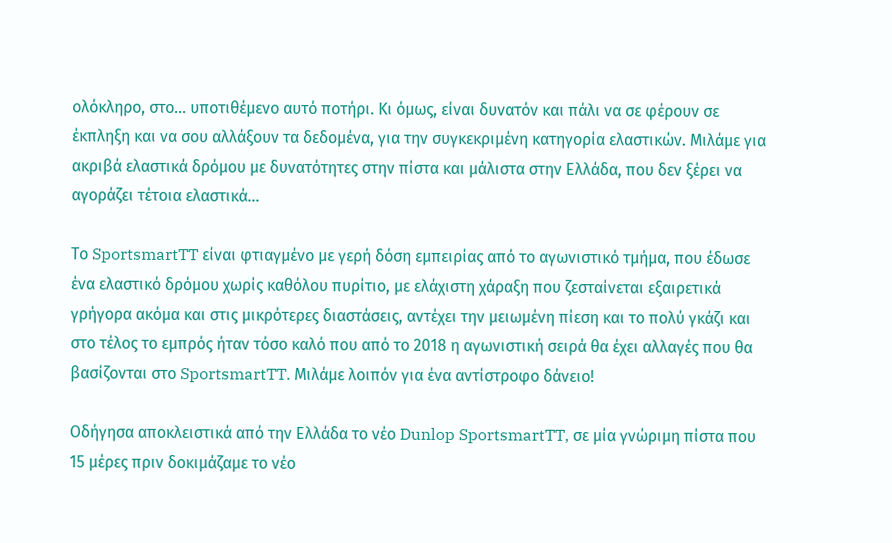ολόκληρο, στο… υποτιθέμενο αυτό ποτήρι. Κι όμως, είναι δυνατόν και πάλι να σε φέρουν σε έκπληξη και να σου αλλάξουν τα δεδομένα, για την συγκεκριμένη κατηγορία ελαστικών. Μιλάμε για ακριβά ελαστικά δρόμου με δυνατότητες στην πίστα και μάλιστα στην Ελλάδα, που δεν ξέρει να αγοράζει τέτοια ελαστικά…

Το SportsmartTT είναι φτιαγμένο με γερή δόση εμπειρίας από το αγωνιστικό τμήμα, που έδωσε ένα ελαστικό δρόμου χωρίς καθόλου πυρίτιο, με ελάχιστη χάραξη που ζεσταίνεται εξαιρετικά γρήγορα ακόμα και στις μικρότερες διαστάσεις, αντέχει την μειωμένη πίεση και το πολύ γκάζι και στο τέλος το εμπρός ήταν τόσο καλό που από το 2018 η αγωνιστική σειρά θα έχει αλλαγές που θα βασίζονται στο SportsmartTT. Μιλάμε λοιπόν για ένα αντίστροφο δάνειο!

Οδήγησα αποκλειστικά από την Ελλάδα το νέο Dunlop SportsmartTT, σε μία γνώριμη πίστα που 15 μέρες πριν δοκιμάζαμε το νέο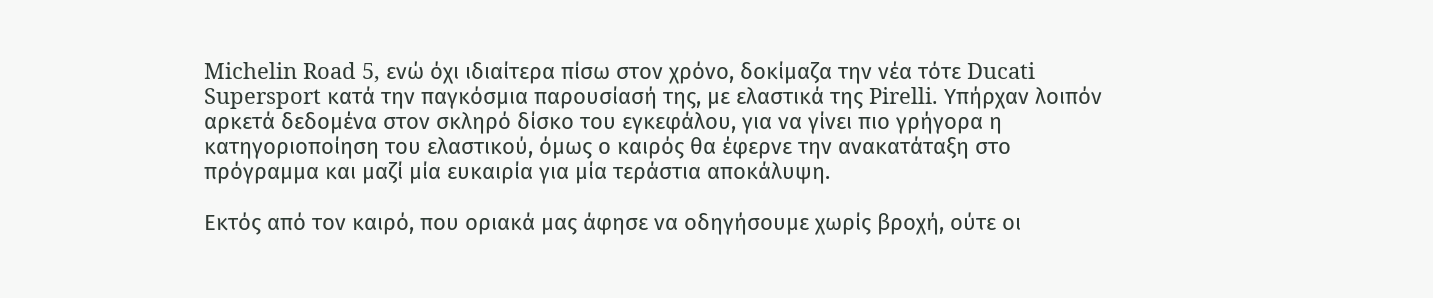Michelin Road 5, ενώ όχι ιδιαίτερα πίσω στον χρόνο, δοκίμαζα την νέα τότε Ducati Supersport κατά την παγκόσμια παρουσίασή της, με ελαστικά της Pirelli. Υπήρχαν λοιπόν αρκετά δεδομένα στον σκληρό δίσκο του εγκεφάλου, για να γίνει πιο γρήγορα η κατηγοριοποίηση του ελαστικού, όμως ο καιρός θα έφερνε την ανακατάταξη στο πρόγραμμα και μαζί μία ευκαιρία για μία τεράστια αποκάλυψη.

Εκτός από τον καιρό, που οριακά μας άφησε να οδηγήσουμε χωρίς βροχή, ούτε οι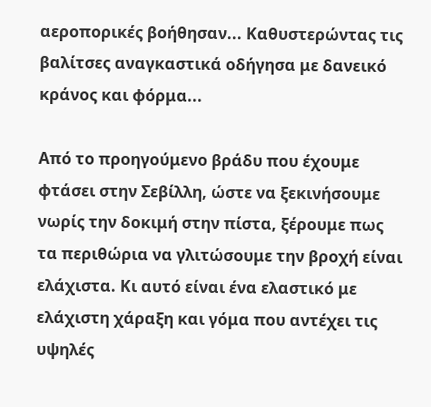αεροπορικές βοήθησαν... Καθυστερώντας τις βαλίτσες αναγκαστικά οδήγησα με δανεικό κράνος και φόρμα...

Από το προηγούμενο βράδυ που έχουμε φτάσει στην Σεβίλλη, ώστε να ξεκινήσουμε νωρίς την δοκιμή στην πίστα, ξέρουμε πως τα περιθώρια να γλιτώσουμε την βροχή είναι ελάχιστα. Κι αυτό είναι ένα ελαστικό με ελάχιστη χάραξη και γόμα που αντέχει τις υψηλές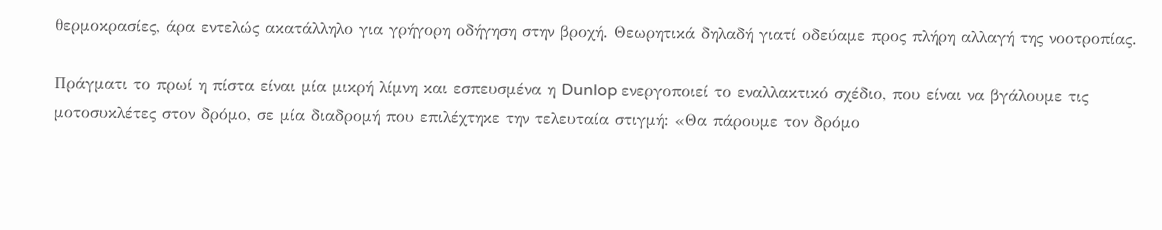θερμοκρασίες, άρα εντελώς ακατάλληλο για γρήγορη οδήγηση στην βροχή. Θεωρητικά δηλαδή γιατί οδεύαμε προς πλήρη αλλαγή της νοοτροπίας.

Πράγματι το πρωί η πίστα είναι μία μικρή λίμνη και εσπευσμένα η Dunlop ενεργοποιεί το εναλλακτικό σχέδιο, που είναι να βγάλουμε τις μοτοσυκλέτες στον δρόμο, σε μία διαδρομή που επιλέχτηκε την τελευταία στιγμή: «Θα πάρουμε τον δρόμο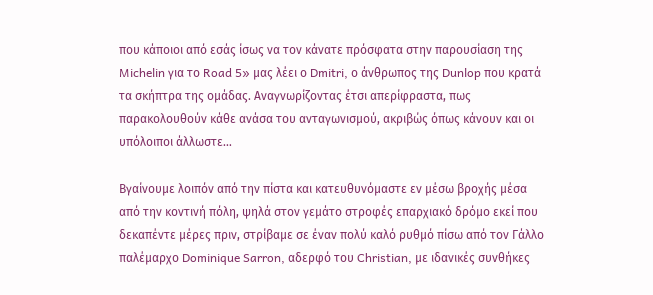που κάποιοι από εσάς ίσως να τον κάνατε πρόσφατα στην παρουσίαση της Michelin για το Road 5» μας λέει ο Dmitri, ο άνθρωπος της Dunlop που κρατά τα σκήπτρα της ομάδας. Αναγνωρίζοντας έτσι απερίφραστα, πως παρακολουθούν κάθε ανάσα του ανταγωνισμού, ακριβώς όπως κάνουν και οι υπόλοιποι άλλωστε…

Βγαίνουμε λοιπόν από την πίστα και κατευθυνόμαστε εν μέσω βροχής μέσα από την κοντινή πόλη, ψηλά στον γεμάτο στροφές επαρχιακό δρόμο εκεί που δεκαπέντε μέρες πριν, στρίβαμε σε έναν πολύ καλό ρυθμό πίσω από τον Γάλλο παλέμαρχο Dominique Sarron, αδερφό του Christian, με ιδανικές συνθήκες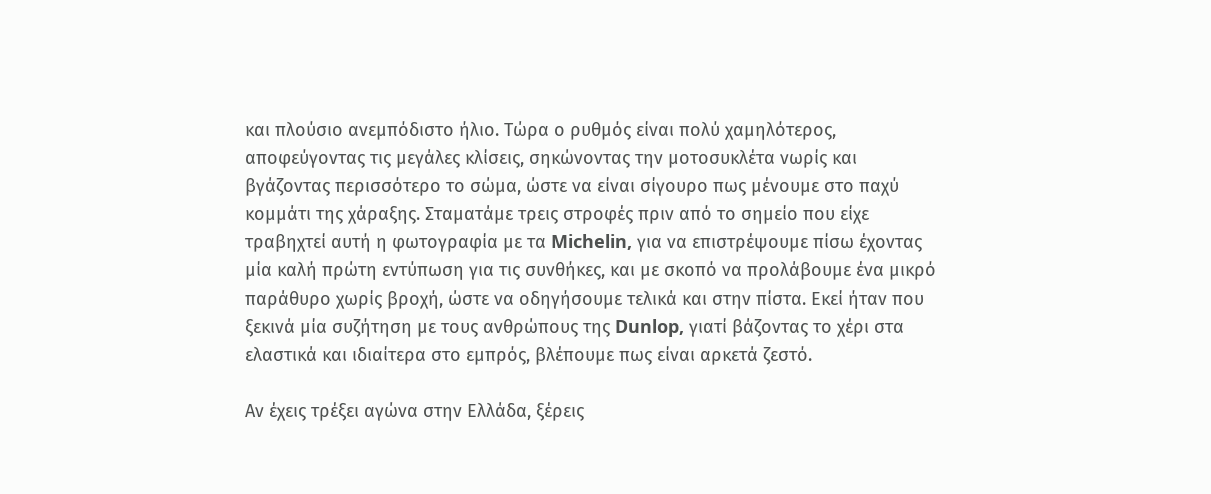και πλούσιο ανεμπόδιστο ήλιο. Τώρα ο ρυθμός είναι πολύ χαμηλότερος, αποφεύγοντας τις μεγάλες κλίσεις, σηκώνοντας την μοτοσυκλέτα νωρίς και βγάζοντας περισσότερο το σώμα, ώστε να είναι σίγουρο πως μένουμε στο παχύ κομμάτι της χάραξης. Σταματάμε τρεις στροφές πριν από το σημείο που είχε τραβηχτεί αυτή η φωτογραφία με τα Michelin, για να επιστρέψουμε πίσω έχοντας μία καλή πρώτη εντύπωση για τις συνθήκες, και με σκοπό να προλάβουμε ένα μικρό παράθυρο χωρίς βροχή, ώστε να οδηγήσουμε τελικά και στην πίστα. Εκεί ήταν που ξεκινά μία συζήτηση με τους ανθρώπους της Dunlop, γιατί βάζοντας το χέρι στα ελαστικά και ιδιαίτερα στο εμπρός, βλέπουμε πως είναι αρκετά ζεστό.

Αν έχεις τρέξει αγώνα στην Ελλάδα, ξέρεις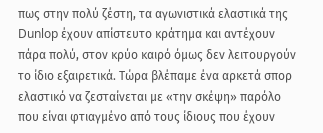πως στην πολύ ζέστη, τα αγωνιστικά ελαστικά της Dunlop έχουν απίστευτο κράτημα και αντέχουν πάρα πολύ, στον κρύο καιρό όμως δεν λειτουργούν το ίδιο εξαιρετικά. Τώρα βλέπαμε ένα αρκετά σπορ ελαστικό να ζεσταίνεται με «την σκέψη» παρόλο που είναι φτιαγμένο από τους ίδιους που έχουν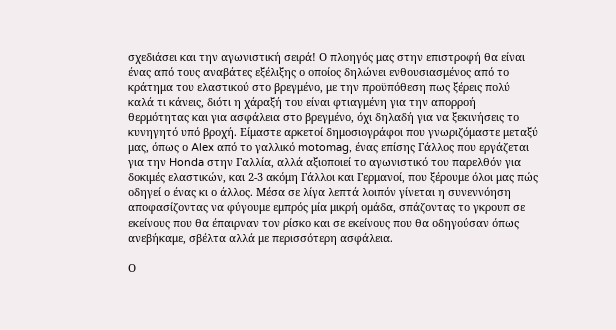σχεδιάσει και την αγωνιστική σειρά! Ο πλοηγός μας στην επιστροφή θα είναι ένας από τους αναβάτες εξέλιξης ο οποίος δηλώνει ενθουσιασμένος από το κράτημα του ελαστικού στο βρεγμένο, με την προϋπόθεση πως ξέρεις πολύ καλά τι κάνεις, διότι η χάραξή του είναι φτιαγμένη για την απορροή θερμότητας και για ασφάλεια στο βρεγμένο, όχι δηλαδή για να ξεκινήσεις το κυνηγητό υπό βροχή. Είμαστε αρκετοί δημοσιογράφοι που γνωριζόμαστε μεταξύ μας, όπως ο Alex από το γαλλικό motomag, ένας επίσης Γάλλος που εργάζεται για την Honda στην Γαλλία, αλλά αξιοποιεί το αγωνιστικό του παρελθόν για δοκιμές ελαστικών, και 2-3 ακόμη Γάλλοι και Γερμανοί, που ξέρουμε όλοι μας πώς οδηγεί ο ένας κι ο άλλος. Μέσα σε λίγα λεπτά λοιπόν γίνεται η συνεννόηση αποφασίζοντας να φύγουμε εμπρός μία μικρή ομάδα, σπάζοντας το γκρουπ σε εκείνους που θα έπαιρναν τον ρίσκο και σε εκείνους που θα οδηγούσαν όπως ανεβήκαμε, σβέλτα αλλά με περισσότερη ασφάλεια.

Ο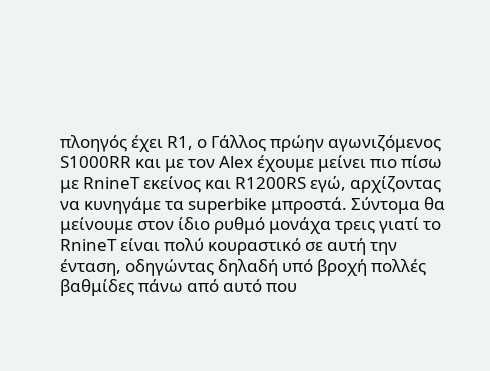πλοηγός έχει R1, ο Γάλλος πρώην αγωνιζόμενος S1000RR και με τον Alex έχουμε μείνει πιο πίσω με RnineT εκείνος και R1200RS εγώ, αρχίζοντας να κυνηγάμε τα superbike μπροστά. Σύντομα θα μείνουμε στον ίδιο ρυθμό μονάχα τρεις γιατί το RnineT είναι πολύ κουραστικό σε αυτή την ένταση, οδηγώντας δηλαδή υπό βροχή πολλές βαθμίδες πάνω από αυτό που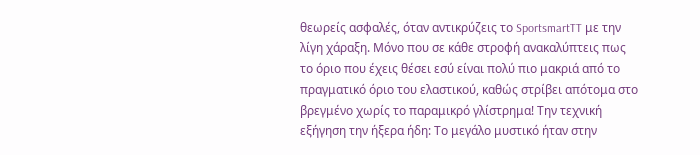θεωρείς ασφαλές, όταν αντικρύζεις το SportsmartTT με την λίγη χάραξη. Μόνο που σε κάθε στροφή ανακαλύπτεις πως το όριο που έχεις θέσει εσύ είναι πολύ πιο μακριά από το πραγματικό όριο του ελαστικού, καθώς στρίβει απότομα στο βρεγμένο χωρίς το παραμικρό γλίστρημα! Την τεχνική εξήγηση την ήξερα ήδη: Το μεγάλο μυστικό ήταν στην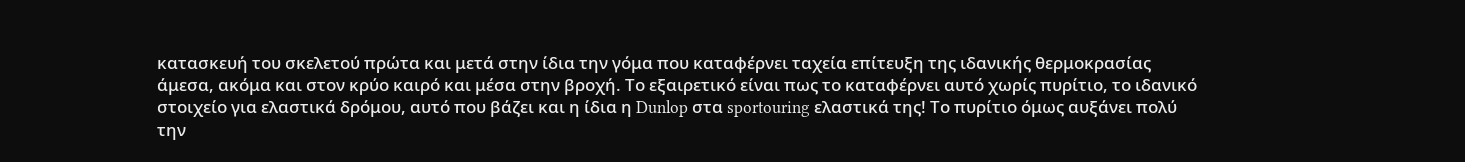κατασκευή του σκελετού πρώτα και μετά στην ίδια την γόμα που καταφέρνει ταχεία επίτευξη της ιδανικής θερμοκρασίας άμεσα, ακόμα και στον κρύο καιρό και μέσα στην βροχή. Το εξαιρετικό είναι πως το καταφέρνει αυτό χωρίς πυρίτιο, το ιδανικό στοιχείο για ελαστικά δρόμου, αυτό που βάζει και η ίδια η Dunlop στα sportouring ελαστικά της! Το πυρίτιο όμως αυξάνει πολύ την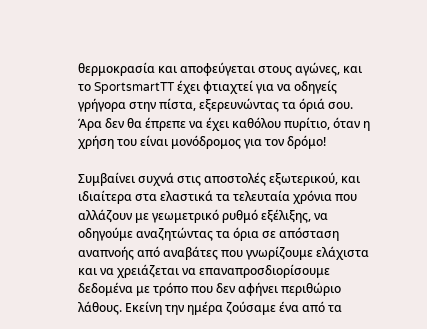θερμοκρασία και αποφεύγεται στους αγώνες, και το SportsmartTT έχει φτιαχτεί για να οδηγείς γρήγορα στην πίστα, εξερευνώντας τα όριά σου. Άρα δεν θα έπρεπε να έχει καθόλου πυρίτιο, όταν η χρήση του είναι μονόδρομος για τον δρόμο!

Συμβαίνει συχνά στις αποστολές εξωτερικού, και ιδιαίτερα στα ελαστικά τα τελευταία χρόνια που αλλάζουν με γεωμετρικό ρυθμό εξέλιξης, να οδηγούμε αναζητώντας τα όρια σε απόσταση αναπνοής από αναβάτες που γνωρίζουμε ελάχιστα και να χρειάζεται να επαναπροσδιορίσουμε δεδομένα με τρόπο που δεν αφήνει περιθώριο λάθους. Εκείνη την ημέρα ζούσαμε ένα από τα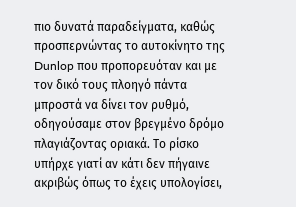πιο δυνατά παραδείγματα, καθώς προσπερνώντας το αυτοκίνητο της Dunlop που προπορευόταν και με τον δικό τους πλοηγό πάντα μπροστά να δίνει τον ρυθμό, οδηγούσαμε στον βρεγμένο δρόμο πλαγιάζοντας οριακά. Το ρίσκο υπήρχε γιατί αν κάτι δεν πήγαινε ακριβώς όπως το έχεις υπολογίσει,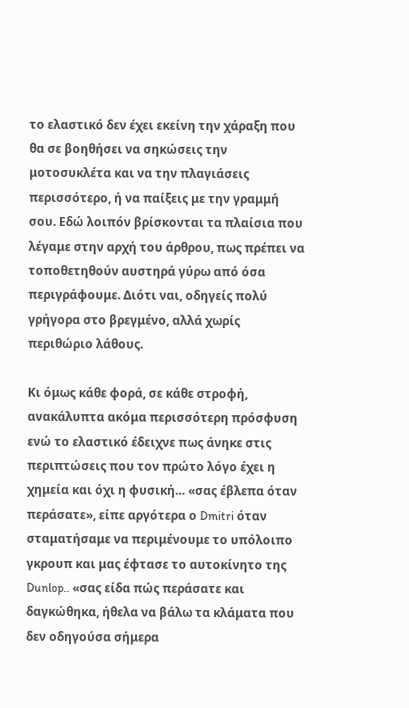το ελαστικό δεν έχει εκείνη την χάραξη που θα σε βοηθήσει να σηκώσεις την μοτοσυκλέτα και να την πλαγιάσεις περισσότερο, ή να παίξεις με την γραμμή σου. Εδώ λοιπόν βρίσκονται τα πλαίσια που λέγαμε στην αρχή του άρθρου, πως πρέπει να τοποθετηθούν αυστηρά γύρω από όσα περιγράφουμε. Διότι ναι, οδηγείς πολύ γρήγορα στο βρεγμένο, αλλά χωρίς περιθώριο λάθους.

Κι όμως κάθε φορά, σε κάθε στροφή, ανακάλυπτα ακόμα περισσότερη πρόσφυση ενώ το ελαστικό έδειχνε πως άνηκε στις περιπτώσεις που τον πρώτο λόγο έχει η χημεία και όχι η φυσική… «σας έβλεπα όταν περάσατε», είπε αργότερα ο Dmitri όταν σταματήσαμε να περιμένουμε το υπόλοιπο γκρουπ και μας έφτασε το αυτοκίνητο της Dunlop.. «σας είδα πώς περάσατε και δαγκώθηκα, ήθελα να βάλω τα κλάματα που δεν οδηγούσα σήμερα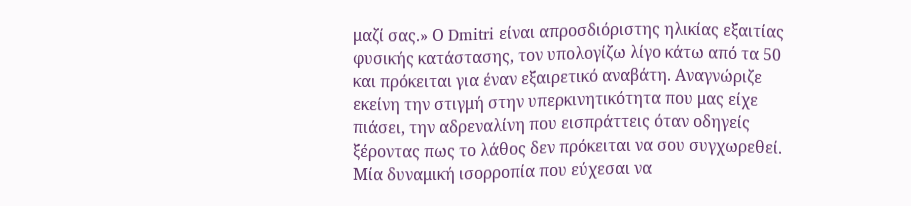μαζί σας.» Ο Dmitri είναι απροσδιόριστης ηλικίας εξαιτίας φυσικής κατάστασης, τον υπολογίζω λίγο κάτω από τα 50 και πρόκειται για έναν εξαιρετικό αναβάτη. Αναγνώριζε εκείνη την στιγμή στην υπερκινητικότητα που μας είχε πιάσει, την αδρεναλίνη που εισπράττεις όταν οδηγείς ξέροντας πως το λάθος δεν πρόκειται να σου συγχωρεθεί. Μία δυναμική ισορροπία που εύχεσαι να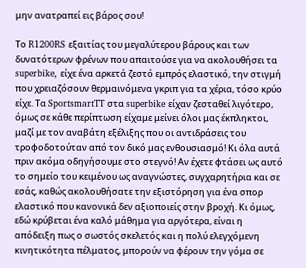μην ανατραπεί εις βάρος σου!

Το R1200RS εξαιτίας του μεγαλύτερου βάρους και των δυνατότερων φρένων που απαιτούσε για να ακολουθήσει τα superbike, είχε ένα αρκετά ζεστό εμπρός ελαστικό, την στιγμή που χρειαζόσουν θερμαινόμενα γκριπ για τα χέρια, τόσο κρύο είχε. Τα SportsmartTT στα superbike είχαν ζεσταθεί λιγότερο, όμως σε κάθε περίπτωση είχαμε μείνει όλοι μας έκπληκτοι, μαζί με τον αναβάτη εξέλιξης που οι αντιδράσεις του τροφοδοτούταν από τον δικό μας ενθουσιασμό! Κι όλα αυτά πριν ακόμα οδηγήσουμε στο στεγνό! Αν έχετε φτάσει ως αυτό το σημείο του κειμένου ως αναγνώστες, συγχαρητήρια και σε εσάς, καθώς ακολουθήσατε την εξιστόρηση για ένα σπορ ελαστικό που κανονικά δεν αξιοποιείς στην βροχή. Κι όμως, εδώ κρύβεται ένα καλό μάθημα για αργότερα, είναι η απόδειξη πως ο σωστός σκελετός και η πολύ ελεγχόμενη κινητικότητα πέλματος, μπορούν να φέρουν την γόμα σε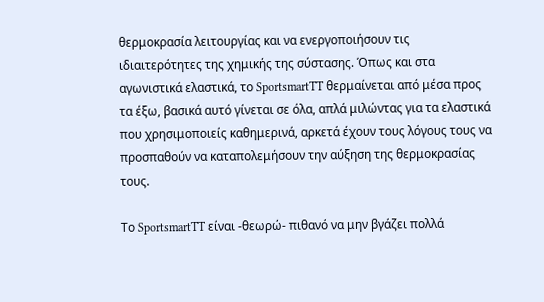θερμοκρασία λειτουργίας και να ενεργοποιήσουν τις ιδιαιτερότητες της χημικής της σύστασης. Όπως και στα αγωνιστικά ελαστικά, το SportsmartTT θερμαίνεται από μέσα προς τα έξω, βασικά αυτό γίνεται σε όλα, απλά μιλώντας για τα ελαστικά που χρησιμοποιείς καθημερινά, αρκετά έχουν τους λόγους τους να προσπαθούν να καταπολεμήσουν την αύξηση της θερμοκρασίας τους.

Το SportsmartTT είναι -θεωρώ- πιθανό να μην βγάζει πολλά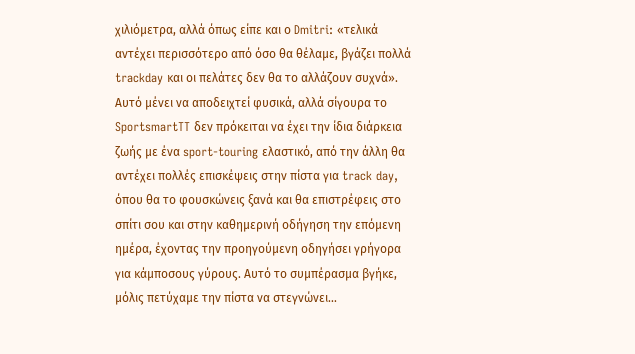χιλιόμετρα, αλλά όπως είπε και ο Dmitri: «τελικά αντέχει περισσότερο από όσο θα θέλαμε, βγάζει πολλά trackday και οι πελάτες δεν θα το αλλάζουν συχνά». Αυτό μένει να αποδειχτεί φυσικά, αλλά σίγουρα το SportsmartTT δεν πρόκειται να έχει την ίδια διάρκεια ζωής με ένα sport-touring ελαστικό, από την άλλη θα αντέχει πολλές επισκέψεις στην πίστα για track day, όπου θα το φουσκώνεις ξανά και θα επιστρέφεις στο σπίτι σου και στην καθημερινή οδήγηση την επόμενη ημέρα, έχοντας την προηγούμενη οδηγήσει γρήγορα για κάμποσους γύρους. Αυτό το συμπέρασμα βγήκε, μόλις πετύχαμε την πίστα να στεγνώνει...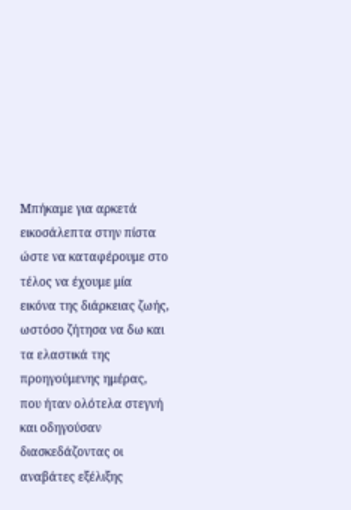Μπήκαμε για αρκετά εικοσάλεπτα στην πίστα ώστε να καταφέρουμε στο τέλος να έχουμε μία εικόνα της διάρκειας ζωής, ωστόσο ζήτησα να δω και τα ελαστικά της προηγούμενης ημέρας, που ήταν ολότελα στεγνή και οδηγούσαν διασκεδάζοντας οι αναβάτες εξέλιξης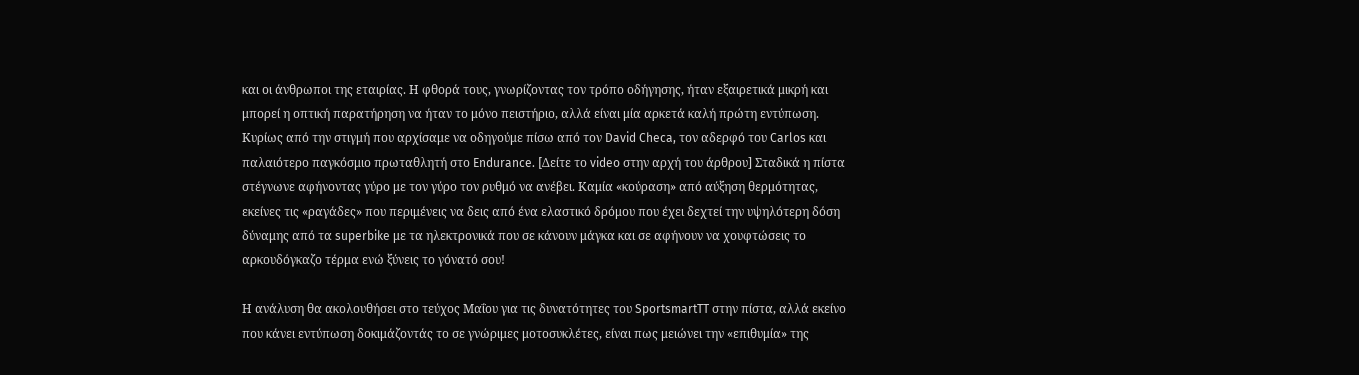και οι άνθρωποι της εταιρίας. Η φθορά τους, γνωρίζοντας τον τρόπο οδήγησης, ήταν εξαιρετικά μικρή και μπορεί η οπτική παρατήρηση να ήταν το μόνο πειστήριο, αλλά είναι μία αρκετά καλή πρώτη εντύπωση. Κυρίως από την στιγμή που αρχίσαμε να οδηγούμε πίσω από τον David Checa, τον αδερφό του Carlos και παλαιότερο παγκόσμιο πρωταθλητή στο Endurance. [Δείτε το video στην αρχή του άρθρου] Σταδικά η πίστα στέγνωνε αφήνοντας γύρο με τον γύρο τον ρυθμό να ανέβει. Καμία «κούραση» από αύξηση θερμότητας, εκείνες τις «ραγάδες» που περιμένεις να δεις από ένα ελαστικό δρόμου που έχει δεχτεί την υψηλότερη δόση δύναμης από τα superbike με τα ηλεκτρονικά που σε κάνουν μάγκα και σε αφήνουν να χουφτώσεις το αρκουδόγκαζο τέρμα ενώ ξύνεις το γόνατό σου!

Η ανάλυση θα ακολουθήσει στο τεύχος Μαΐου για τις δυνατότητες του SportsmartTT στην πίστα, αλλά εκείνο που κάνει εντύπωση δοκιμάζοντάς το σε γνώριμες μοτοσυκλέτες, είναι πως μειώνει την «επιθυμία» της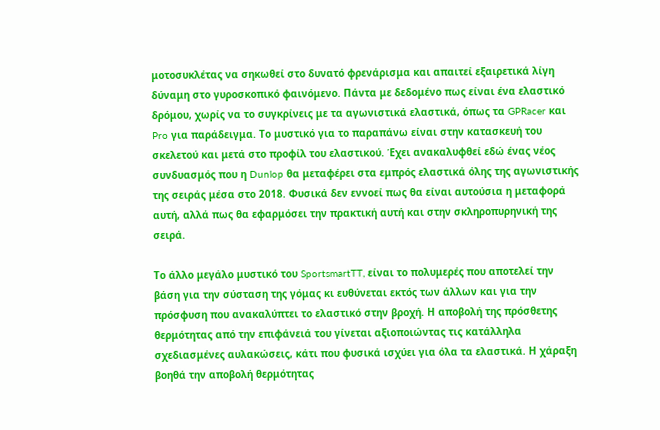μοτοσυκλέτας να σηκωθεί στο δυνατό φρενάρισμα και απαιτεί εξαιρετικά λίγη δύναμη στο γυροσκοπικό φαινόμενο. Πάντα με δεδομένο πως είναι ένα ελαστικό δρόμου, χωρίς να το συγκρίνεις με τα αγωνιστικά ελαστικά, όπως τα GPRacer και Pro για παράδειγμα. Το μυστικό για το παραπάνω είναι στην κατασκευή του σκελετού και μετά στο προφίλ του ελαστικού. Έχει ανακαλυφθεί εδώ ένας νέος συνδυασμός που η Dunlop θα μεταφέρει στα εμπρός ελαστικά όλης της αγωνιστικής της σειράς μέσα στο 2018. Φυσικά δεν εννοεί πως θα είναι αυτούσια η μεταφορά αυτή, αλλά πως θα εφαρμόσει την πρακτική αυτή και στην σκληροπυρηνική της σειρά.

Το άλλο μεγάλο μυστικό του SportsmartTT, είναι το πολυμερές που αποτελεί την βάση για την σύσταση της γόμας κι ευθύνεται εκτός των άλλων και για την πρόσφυση που ανακαλύπτει το ελαστικό στην βροχή. Η αποβολή της πρόσθετης θερμότητας από την επιφάνειά του γίνεται αξιοποιώντας τις κατάλληλα σχεδιασμένες αυλακώσεις, κάτι που φυσικά ισχύει για όλα τα ελαστικά. Η χάραξη βοηθά την αποβολή θερμότητας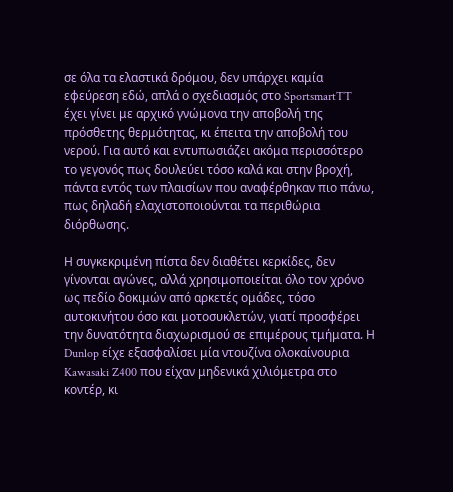σε όλα τα ελαστικά δρόμου, δεν υπάρχει καμία εφεύρεση εδώ, απλά ο σχεδιασμός στο SportsmartTT έχει γίνει με αρχικό γνώμονα την αποβολή της πρόσθετης θερμότητας, κι έπειτα την αποβολή του νερού. Για αυτό και εντυπωσιάζει ακόμα περισσότερο το γεγονός πως δουλεύει τόσο καλά και στην βροχή, πάντα εντός των πλαισίων που αναφέρθηκαν πιο πάνω, πως δηλαδή ελαχιστοποιούνται τα περιθώρια διόρθωσης.

Η συγκεκριμένη πίστα δεν διαθέτει κερκίδες, δεν γίνονται αγώνες, αλλά χρησιμοποιείται όλο τον χρόνο ως πεδίο δοκιμών από αρκετές ομάδες, τόσο αυτοκινήτου όσο και μοτοσυκλετών, γιατί προσφέρει την δυνατότητα διαχωρισμού σε επιμέρους τμήματα. Η Dunlop είχε εξασφαλίσει μία ντουζίνα ολοκαίνουρια Kawasaki Z400 που είχαν μηδενικά χιλιόμετρα στο κοντέρ, κι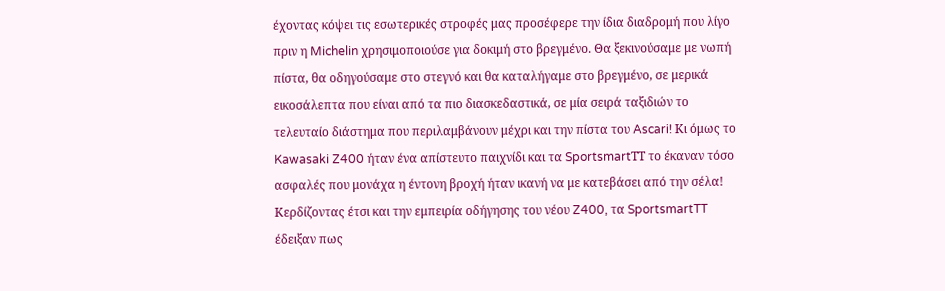έχοντας κόψει τις εσωτερικές στροφές μας προσέφερε την ίδια διαδρομή που λίγο πριν η Michelin χρησιμοποιούσε για δοκιμή στο βρεγμένο. Θα ξεκινούσαμε με νωπή πίστα, θα οδηγούσαμε στο στεγνό και θα καταλήγαμε στο βρεγμένο, σε μερικά εικοσάλεπτα που είναι από τα πιο διασκεδαστικά, σε μία σειρά ταξιδιών το τελευταίο διάστημα που περιλαμβάνουν μέχρι και την πίστα του Ascari! Κι όμως το Kawasaki Z400 ήταν ένα απίστευτο παιχνίδι και τα SportsmartΤΤ το έκαναν τόσο ασφαλές που μονάχα η έντονη βροχή ήταν ικανή να με κατεβάσει από την σέλα! Κερδίζοντας έτσι και την εμπειρία οδήγησης του νέου Z400, τα SportsmartTT έδειξαν πως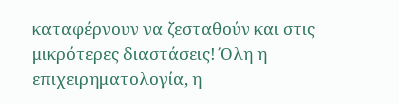καταφέρνουν να ζεσταθούν και στις μικρότερες διαστάσεις! Όλη η επιχειρηματολογία, η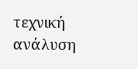τεχνική ανάλυση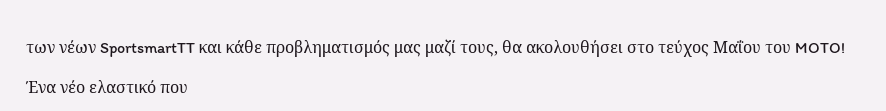των νέων SportsmartTT και κάθε προβληματισμός μας μαζί τους, θα ακολουθήσει στο τεύχος Μαΐου του MOTO!

Ένα νέο ελαστικό που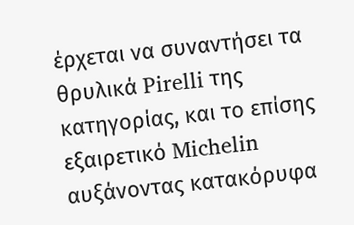έρχεται να συναντήσει τα θρυλικά Pirelli της κατηγορίας, και το επίσης εξαιρετικό Michelin αυξάνοντας κατακόρυφα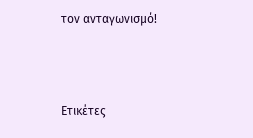τον ανταγωνισμό!



Ετικέτες